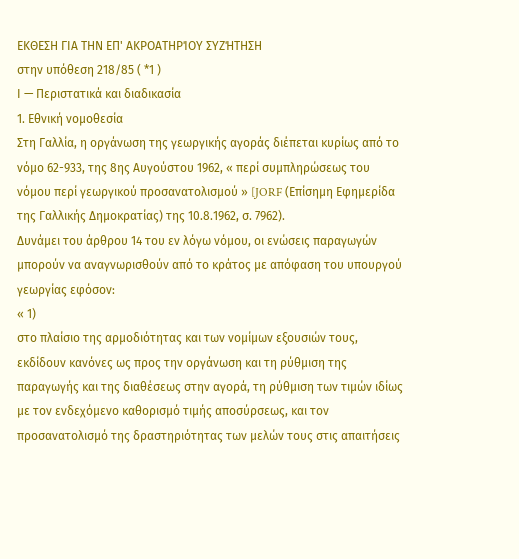ΕΚΘΕΣΗ ΓΙΑ ΤΗΝ ΕΠ' ΑΚΡΟΑΤΗΡΊΟΥ ΣΥΖΉΤΗΣΗ
στην υπόθεση 218/85 ( *1 )
Ι — Περιστατικά και διαδικασία
1. Εθνική νομοθεσία
Στη Γαλλία, η οργάνωση της γεωργικής αγοράς διέπεται κυρίως από το νόμο 62-933, της 8ης Αυγούστου 1962, « περί συμπληρώσεως του νόμου περί γεωργικού προσανατολισμού » [JORF (Επίσημη Εφημερίδα της Γαλλικής Δημοκρατίας) της 10.8.1962, σ. 7962).
Δυνάμει του άρθρου 14 του εν λόγω νόμου, οι ενώσεις παραγωγών μπορούν να αναγνωρισθούν από το κράτος με απόφαση του υπουργού γεωργίας εφόσον:
« 1)
στο πλαίσιο της αρμοδιότητας και των νομίμων εξουσιών τους, εκδίδουν κανόνες ως προς την οργάνωση και τη ρύθμιση της παραγωγής και της διαθέσεως στην αγορά, τη ρύθμιση των τιμών ιδίως με τον ενδεχόμενο καθορισμό τιμής αποσύρσεως, και τον προσανατολισμό της δραστηριότητας των μελών τους στις απαιτήσεις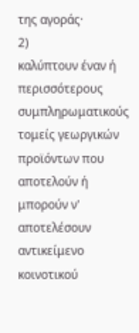της αγοράς·
2)
καλύπτουν έναν ή περισσότερους συμπληρωματικούς τομείς γεωργικών προϊόντων που αποτελούν ή μπορούν ν' αποτελέσουν αντικείμενο κοινοτικού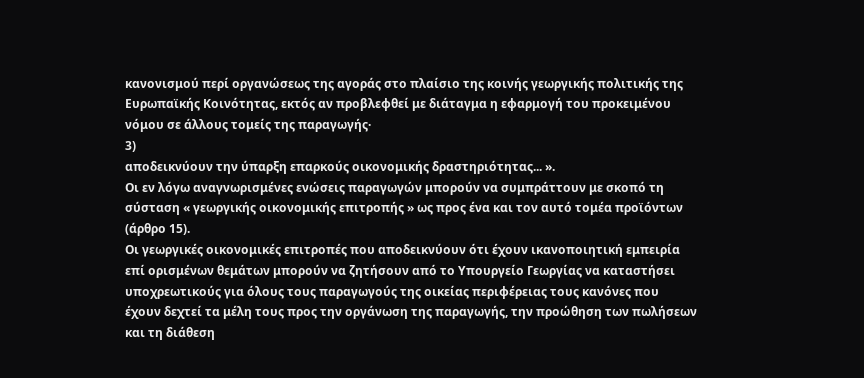κανονισμού περί οργανώσεως της αγοράς στο πλαίσιο της κοινής γεωργικής πολιτικής της Ευρωπαϊκής Κοινότητας, εκτός αν προβλεφθεί με διάταγμα η εφαρμογή του προκειμένου νόμου σε άλλους τομείς της παραγωγής·
3)
αποδεικνύουν την ύπαρξη επαρκούς οικονομικής δραστηριότητας... ».
Οι εν λόγω αναγνωρισμένες ενώσεις παραγωγών μπορούν να συμπράττουν με σκοπό τη σύσταση « γεωργικής οικονομικής επιτροπής » ως προς ένα και τον αυτό τομέα προϊόντων (άρθρο 15).
Οι γεωργικές οικονομικές επιτροπές που αποδεικνύουν ότι έχουν ικανοποιητική εμπειρία επί ορισμένων θεμάτων μπορούν να ζητήσουν από το Υπουργείο Γεωργίας να καταστήσει υποχρεωτικούς για όλους τους παραγωγούς της οικείας περιφέρειας τους κανόνες που έχουν δεχτεί τα μέλη τους προς την οργάνωση της παραγωγής, την προώθηση των πωλήσεων και τη διάθεση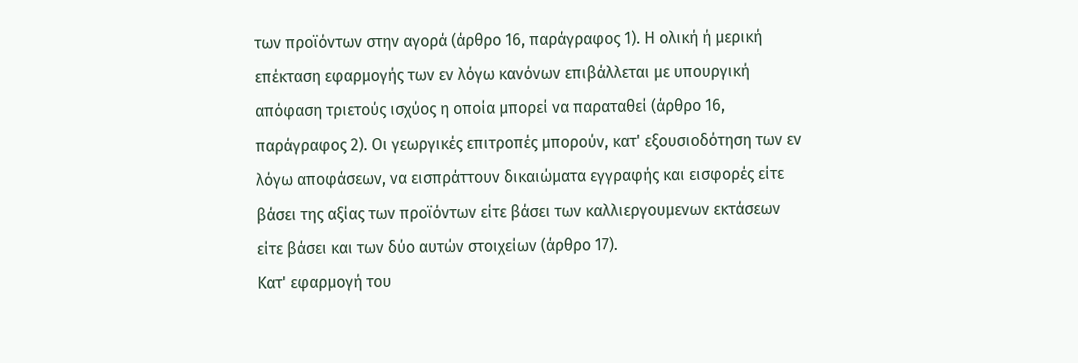των προϊόντων στην αγορά (άρθρο 16, παράγραφος 1). Η ολική ή μερική επέκταση εφαρμογής των εν λόγω κανόνων επιβάλλεται με υπουργική απόφαση τριετούς ισχύος η οποία μπορεί να παραταθεί (άρθρο 16, παράγραφος 2). Οι γεωργικές επιτροπές μπορούν, κατ' εξουσιοδότηση των εν λόγω αποφάσεων, να εισπράττουν δικαιώματα εγγραφής και εισφορές είτε βάσει της αξίας των προϊόντων είτε βάσει των καλλιεργουμενων εκτάσεων είτε βάσει και των δύο αυτών στοιχείων (άρθρο 17).
Κατ' εφαρμογή του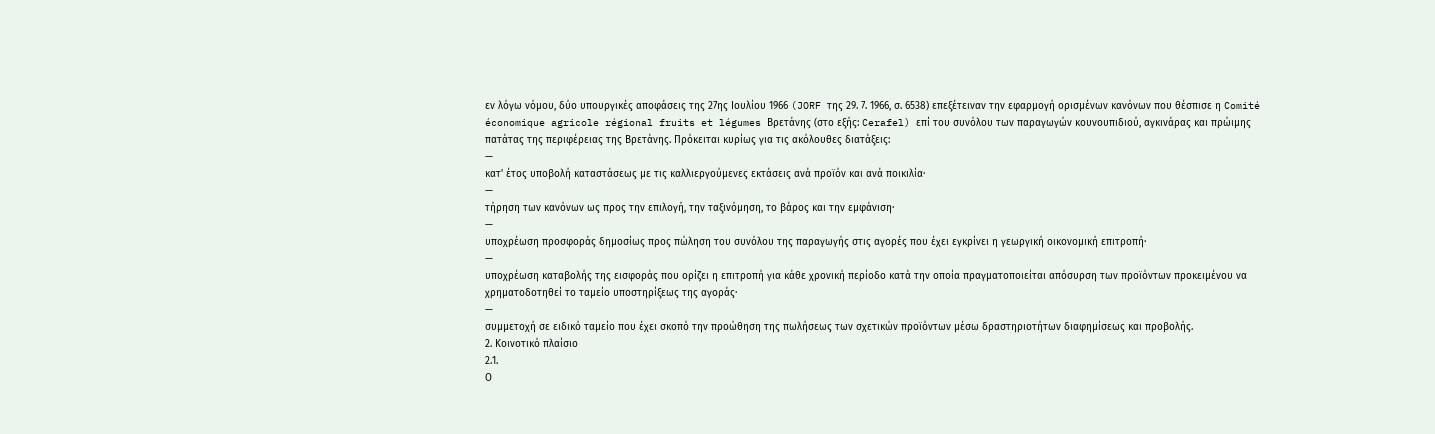εν λόγω νόμου, δύο υπουργικές αποφάσεις της 27ης Ιουλίου 1966 (JORF της 29. 7. 1966, σ. 6538) επεξέτειναν την εφαρμογή ορισμένων κανόνων που θέσπισε η Comité économique agricole régional fruits et légumes Βρετάνης (στο εξής: Cerafel) επί του συνόλου των παραγωγών κουνουπιδιού, αγκινάρας και πρώιμης πατάτας της περιφέρειας της Βρετάνης. Πρόκειται κυρίως για τις ακόλουθες διατάξεις:
—
κατ' έτος υποβολή καταστάσεως με τις καλλιεργούμενες εκτάσεις ανά προϊόν και ανά ποικιλία·
—
τήρηση των κανόνων ως προς την επιλογή, την ταξινόμηση, το βάρος και την εμφάνιση·
—
υποχρέωση προσφοράς δημοσίως προς πώληση του συνόλου της παραγωγής στις αγορές που έχει εγκρίνει η γεωργική οικονομική επιτροπή·
—
υποχρέωση καταβολής της εισφοράς που ορίζει η επιτροπή για κάθε χρονική περίοδο κατά την οποία πραγματοποιείται απόσυρση των προϊόντων προκειμένου να χρηματοδοτηθεί το ταμείο υποστηρίξεως της αγοράς·
—
συμμετοχή σε ειδικό ταμείο που έχει σκοπό την προώθηση της πωλήσεως των σχετικών προϊόντων μέσω δραστηριοτήτων διαφημίσεως και προβολής.
2. Κοινοτικό πλαίσιο
2.1.
Ο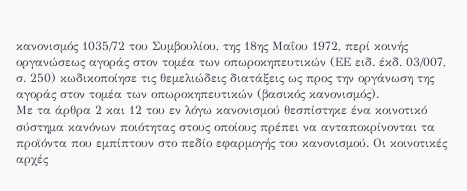κανονισμός 1035/72 του Συμβουλίου, της 18ης Μαΐου 1972, περί κοινής οργανώσεως αγοράς στον τομέα των οπωροκηπευτικών (ΕΕ ειδ. έκδ. 03/007, σ. 250) κωδικοποίησε τις θεμελιώδεις διατάξεις ως προς την οργάνωση της αγοράς στον τομέα των οπωροκηπευτικών (βασικός κανονισμός).
Με τα άρθρα 2 και 12 του εν λόγω κανονισμού θεσπίστηκε ένα κοινοτικό σύστημα κανόνων ποιότητας στους οποίους πρέπει να ανταποκρίνονται τα προϊόντα που εμπίπτουν στο πεδίο εφαρμογής του κανονισμού. Οι κοινοτικές αρχές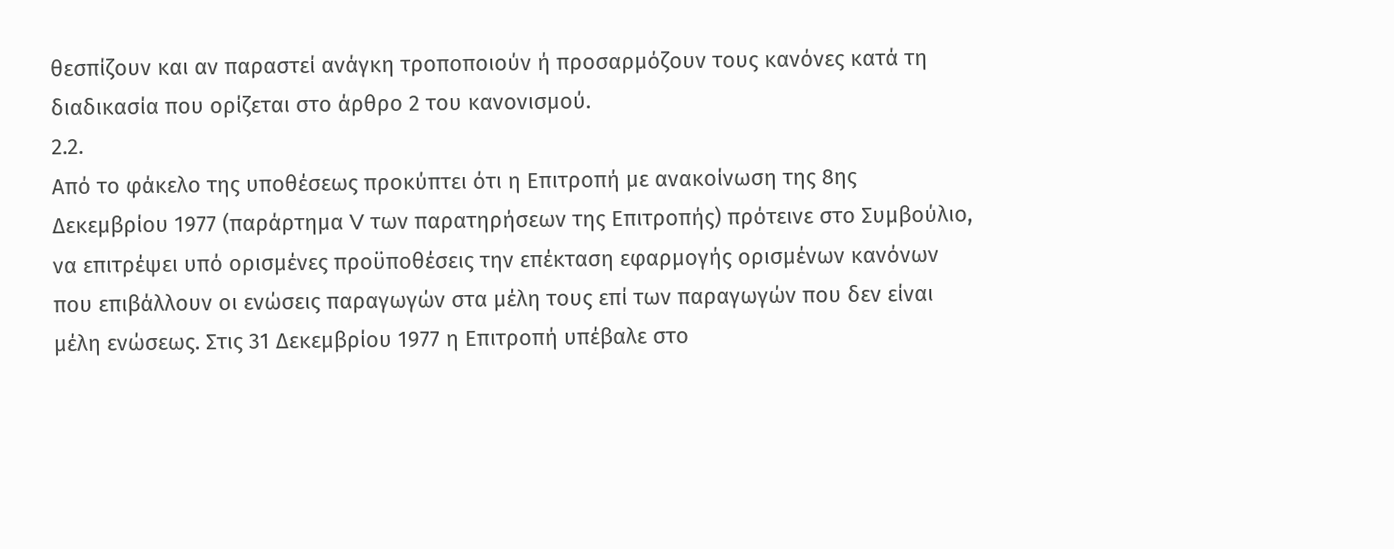θεσπίζουν και αν παραστεί ανάγκη τροποποιούν ή προσαρμόζουν τους κανόνες κατά τη διαδικασία που ορίζεται στο άρθρο 2 του κανονισμού.
2.2.
Από το φάκελο της υποθέσεως προκύπτει ότι η Επιτροπή με ανακοίνωση της 8ης Δεκεμβρίου 1977 (παράρτημα V των παρατηρήσεων της Επιτροπής) πρότεινε στο Συμβούλιο, να επιτρέψει υπό ορισμένες προϋποθέσεις την επέκταση εφαρμογής ορισμένων κανόνων που επιβάλλουν οι ενώσεις παραγωγών στα μέλη τους επί των παραγωγών που δεν είναι μέλη ενώσεως. Στις 31 Δεκεμβρίου 1977 η Επιτροπή υπέβαλε στο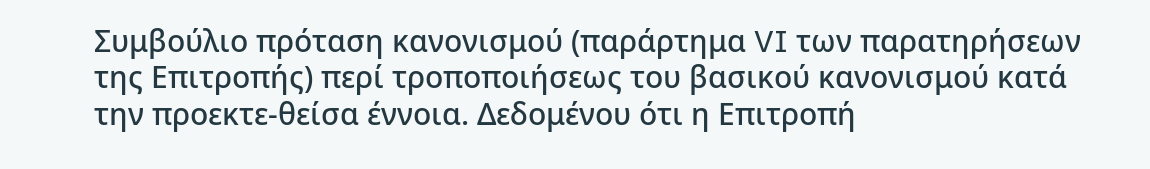Συμβούλιο πρόταση κανονισμού (παράρτημα VI των παρατηρήσεων της Επιτροπής) περί τροποποιήσεως του βασικού κανονισμού κατά την προεκτε-θείσα έννοια. Δεδομένου ότι η Επιτροπή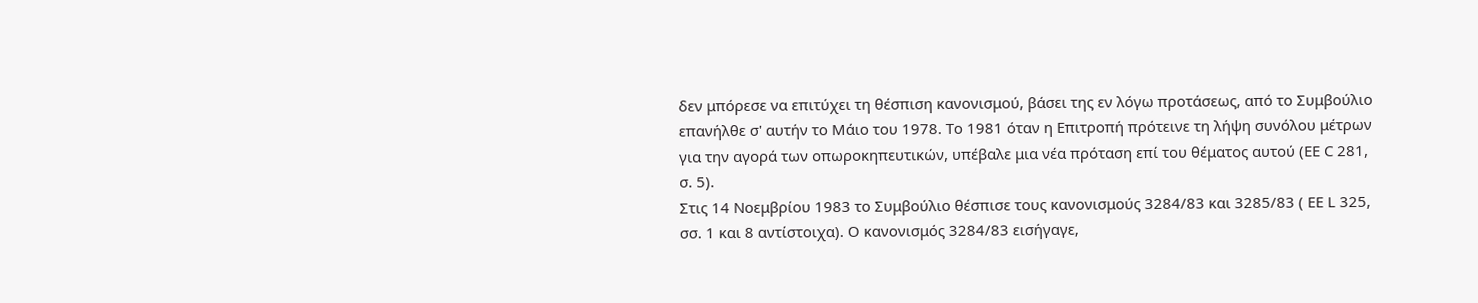δεν μπόρεσε να επιτύχει τη θέσπιση κανονισμού, βάσει της εν λόγω προτάσεως, από το Συμβούλιο επανήλθε σ' αυτήν το Μάιο του 1978. Το 1981 όταν η Επιτροπή πρότεινε τη λήψη συνόλου μέτρων για την αγορά των οπωροκηπευτικών, υπέβαλε μια νέα πρόταση επί του θέματος αυτού (ΕΕ C 281, σ. 5).
Στις 14 Νοεμβρίου 1983 το Συμβούλιο θέσπισε τους κανονισμούς 3284/83 και 3285/83 ( ΕΕ L 325, σσ. 1 και 8 αντίστοιχα). Ο κανονισμός 3284/83 εισήγαγε,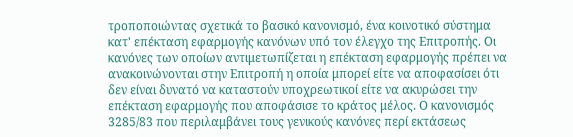τροποποιώντας σχετικά το βασικό κανονισμό, ένα κοινοτικό σύστημα κατ' επέκταση εφαρμογής κανόνων υπό τον έλεγχο της Επιτροπής. Οι κανόνες των οποίων αντιμετωπίζεται η επέκταση εφαρμογής πρέπει να ανακοινώνονται στην Επιτροπή η οποία μπορεί είτε να αποφασίσει ότι δεν είναι δυνατό να καταστούν υποχρεωτικοί είτε να ακυρώσει την επέκταση εφαρμογής που αποφάσισε το κράτος μέλος. Ο κανονισμός 3285/83 που περιλαμβάνει τους γενικούς κανόνες περί εκτάσεως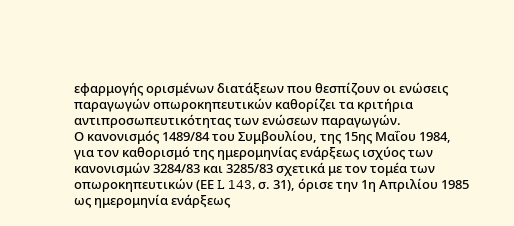εφαρμογής ορισμένων διατάξεων που θεσπίζουν οι ενώσεις παραγωγών οπωροκηπευτικών καθορίζει τα κριτήρια αντιπροσωπευτικότητας των ενώσεων παραγωγών.
Ο κανονισμός 1489/84 του Συμβουλίου, της 15ης Μαΐου 1984, για τον καθορισμό της ημερομηνίας ενάρξεως ισχύος των κανονισμών 3284/83 και 3285/83 σχετικά με τον τομέα των οπωροκηπευτικών (ΕΕ L 143, σ. 31), όρισε την 1η Απριλίου 1985 ως ημερομηνία ενάρξεως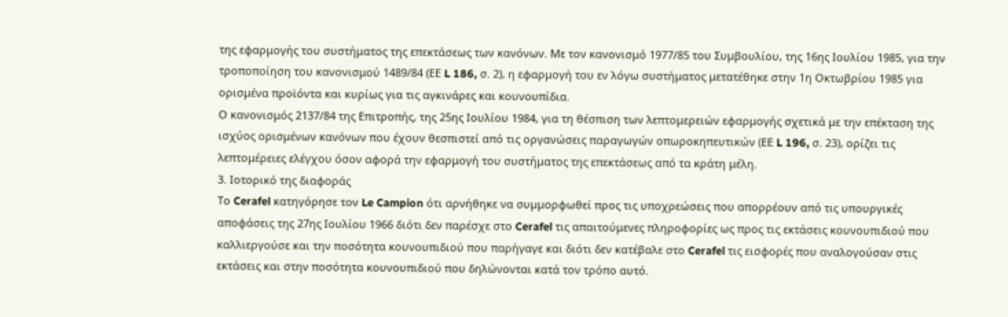της εφαρμογής του συστήματος της επεκτάσεως των κανόνων. Με τον κανονισμό 1977/85 του Συμβουλίου, της 16ης Ιουλίου 1985, για την τροποποίηση του κανονισμού 1489/84 (ΕΕ L 186, σ. 2), η εφαρμογή του εν λόγω συστήματος μετατέθηκε στην 1η Οκτωβρίου 1985 για ορισμένα προϊόντα και κυρίως για τις αγκινάρες και κουνουπίδια.
Ο κανονισμός 2137/84 της Επιτροπής, της 25ης Ιουλίου 1984, για τη θέσπιση των λεπτομερειών εφαρμογής σχετικά με την επέκταση της ισχύος ορισμένων κανόνων που έχουν θεσπιστεί από τις οργανώσεις παραγωγών οπωροκηπευτικών (ΕΕ L 196, σ. 23), ορίζει τις λεπτομέρειες ελέγχου όσον αφορά την εφαρμογή του συστήματος της επεκτάσεως από τα κράτη μέλη.
3. Ιοτορικό της διαφοράς
Το Cerafel κατηγόρησε τον Le Campion ότι αρνήθηκε να συμμορφωθεί προς τις υποχρεώσεις που απορρέουν από τις υπουργικές αποφάσεις της 27ης Ιουλίου 1966 διότι δεν παρέσχε στο Cerafel τις απαιτούμενες πληροφορίες ως προς τις εκτάσεις κουνουπιδιού που καλλιεργούσε και την ποσότητα κουνουπιδιού που παρήγαγε και διότι δεν κατέβαλε στο Cerafel τις εισφορές που αναλογούσαν στις εκτάσεις και στην ποσότητα κουνουπιδιού που δηλώνονται κατά τον τρόπο αυτό.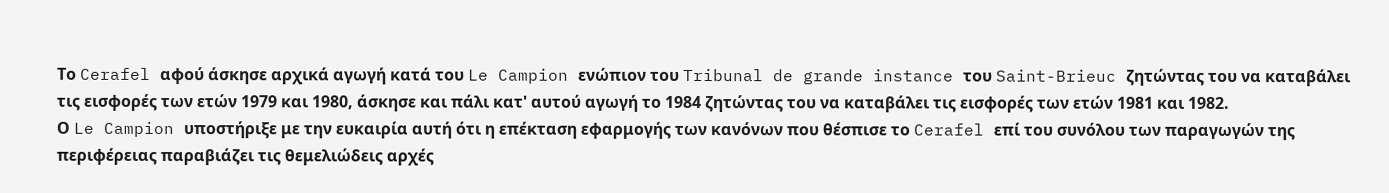Το Cerafel αφού άσκησε αρχικά αγωγή κατά του Le Campion ενώπιον του Tribunal de grande instance του Saint-Brieuc ζητώντας του να καταβάλει τις εισφορές των ετών 1979 και 1980, άσκησε και πάλι κατ' αυτού αγωγή το 1984 ζητώντας του να καταβάλει τις εισφορές των ετών 1981 και 1982.
Ο Le Campion υποστήριξε με την ευκαιρία αυτή ότι η επέκταση εφαρμογής των κανόνων που θέσπισε το Cerafel επί του συνόλου των παραγωγών της περιφέρειας παραβιάζει τις θεμελιώδεις αρχές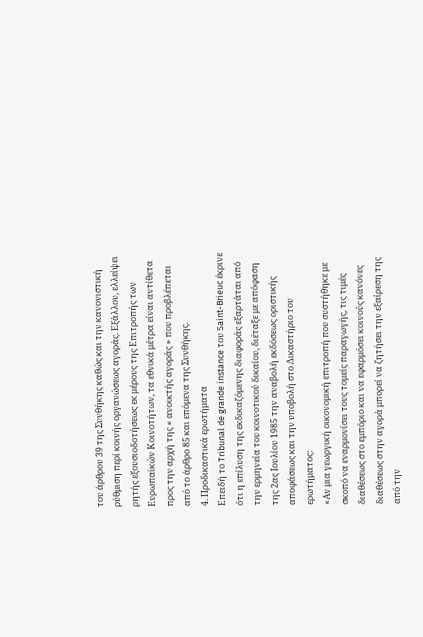του άρθρου 39 της Συνθήκης καθώς και την κανονιστική ρύθμιση περί κοινής οργανώσεως αγοράς. Εξάλλου, ελλείψει ρητής εξουσιοδοτήσεως εκ μέρους της Επιτροπής των Ευρωπαϊκών Κοινοτήτων, τα εθνικά μέτρα είναι αντίθετα προς την αρχή της « ανοικτής αγοράς » που προβλέπεται από το άρθρο 85 και επόμενα της Συνθήκης.
4. Προδικαστικά ερωτήματα
Επειδή το Tribunal de grande instance του Saint-Brieuc έκρινε ότι η επίλυση της εκδικαζόμενης διαφοράς εξαρτάται από την ερμηνεία του κοινοτικού δικαίου, διέταξε με απόφαση της 2ας Ιουλίου 1985 την αναβολή εκδόσεως οριστικής αποφάσεως και την υποβολή στο Δικαστήριο του ερωτήματος:
«Αν μια γεωργική οικονομική επιτροπή που συστήθηκε με σκοπό να εναρμονίσει τους τομείς παραγωγής, τις τιμές διαθέσεως στο εμπόριο και να εφαρμόσει κοινούς κανόνες διαθέσεως στην αγορά μπορεί να ζητήσει την εξαίρεση της από την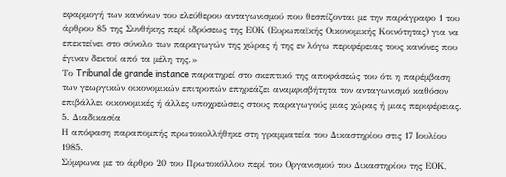εφαρμογή των κανόνων του ελεύθερου ανταγωνισμού που θεσπίζονται με την παράγραφο 1 του άρθρου 85 της Συνθήκης περί ιδρύσεως της ΕΟΚ (Ευρωπαϊκής Οικονομικής Κοινότητας) για να επεκτείνει στο σύνολο των παραγωγών της χώρας ή της εν λόγω περιφέρειας τους κανόνες που έγιναν δεκτοί από τα μέλη της.»
Το Tribunal de grande instance παρατηρεί στο σκεπτικό της αποφάσεώς του ότι η παρέμβαση των γεωργικών οικονομικών επιτροπών επηρεάζει αναμφισβήτητα τον ανταγωνισμό καθόσον επιβάλλει οικονομικές ή άλλες υποχρεώσεις στους παραγωγούς μιας χώρας ή μιας περιφέρειας.
5. Διαδικασία
Η απόφαση παραπομπής πρωτοκολλήθηκε στη γραμματεία του Δικαστηρίου στις 17 Ιουλίου 1985.
Σύμφωνα με το άρθρο 20 του Πρωτοκόλλου περί του Οργανισμού του Δικαστηρίου της ΕΟΚ,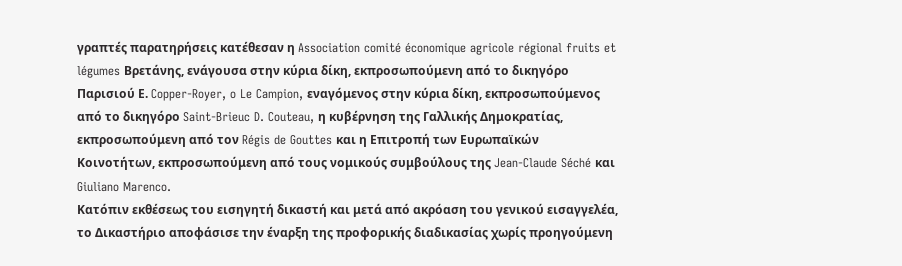γραπτές παρατηρήσεις κατέθεσαν η Association comité économique agricole régional fruits et légumes Βρετάνης, ενάγουσα στην κύρια δίκη, εκπροσωπούμενη από το δικηγόρο Παρισιού Ε. Copper-Royer, o Le Campion, εναγόμενος στην κύρια δίκη, εκπροσωπούμενος από το δικηγόρο Saint-Brieuc D. Couteau, η κυβέρνηση της Γαλλικής Δημοκρατίας, εκπροσωπούμενη από τον Régis de Gouttes και η Επιτροπή των Ευρωπαϊκών Κοινοτήτων, εκπροσωπούμενη από τους νομικούς συμβούλους της Jean-Claude Séché και Giuliano Marenco.
Κατόπιν εκθέσεως του εισηγητή δικαστή και μετά από ακρόαση του γενικού εισαγγελέα, το Δικαστήριο αποφάσισε την έναρξη της προφορικής διαδικασίας χωρίς προηγούμενη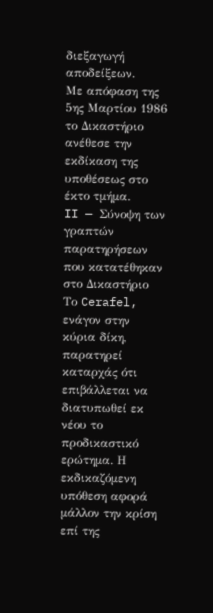διεξαγωγή αποδείξεων.
Με απόφαση της 5ης Μαρτίου 1986 το Δικαστήριο ανέθεσε την εκδίκαση της υποθέσεως στο έκτο τμήμα.
II — Σύνοψη των γραπτών παρατηρήσεων που κατατέθηκαν στο Δικαστήριο
Το Cerafel, ενάγον στην κύρια δίκη, παρατηρεί καταρχάς ότι επιβάλλεται να διατυπωθεί εκ νέου το προδικαστικό ερώτημα. Η εκδικαζόμενη υπόθεση αφορά μάλλον την κρίση επί της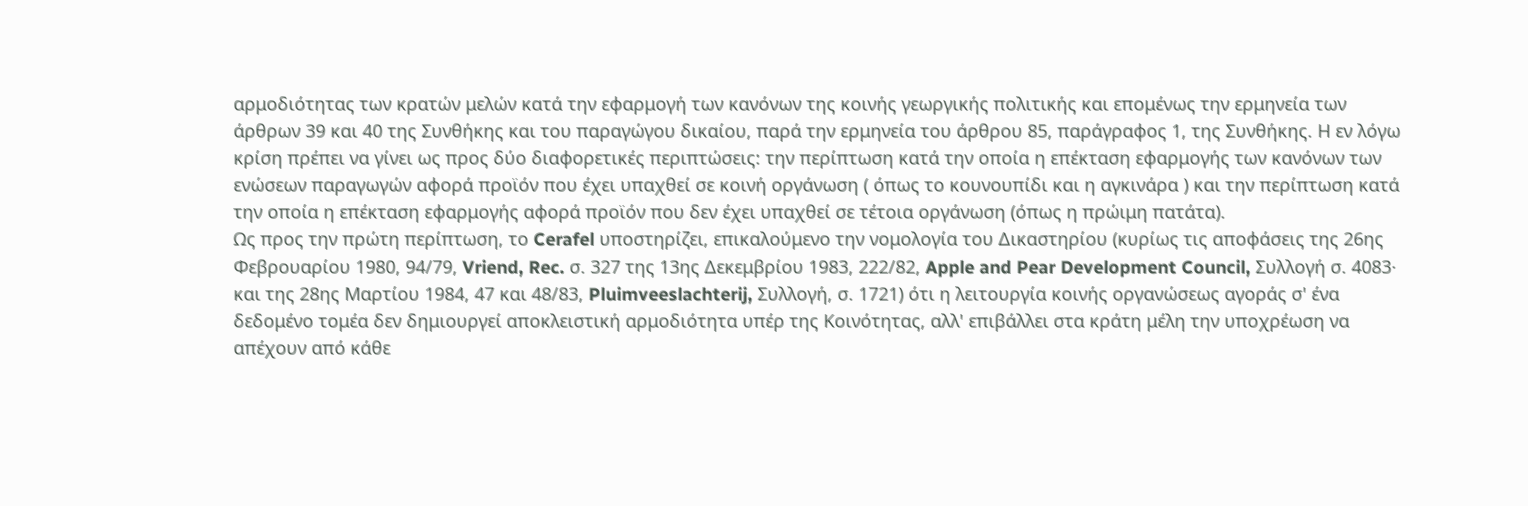αρμοδιότητας των κρατών μελών κατά την εφαρμογή των κανόνων της κοινής γεωργικής πολιτικής και επομένως την ερμηνεία των άρθρων 39 και 40 της Συνθήκης και του παραγώγου δικαίου, παρά την ερμηνεία του άρθρου 85, παράγραφος 1, της Συνθήκης. Η εν λόγω κρίση πρέπει να γίνει ως προς δύο διαφορετικές περιπτώσεις: την περίπτωση κατά την οποία η επέκταση εφαρμογής των κανόνων των ενώσεων παραγωγών αφορά προϊόν που έχει υπαχθεί σε κοινή οργάνωση ( όπως το κουνουπίδι και η αγκινάρα ) και την περίπτωση κατά την οποία η επέκταση εφαρμογής αφορά προϊόν που δεν έχει υπαχθεί σε τέτοια οργάνωση (όπως η πρώιμη πατάτα).
Ως προς την πρώτη περίπτωση, το Cerafel υποστηρίζει, επικαλούμενο την νομολογία του Δικαστηρίου (κυρίως τις αποφάσεις της 26ης Φεβρουαρίου 1980, 94/79, Vriend, Rec. σ. 327 της 13ης Δεκεμβρίου 1983, 222/82, Apple and Pear Development Council, Συλλογή σ. 4083· και της 28ης Μαρτίου 1984, 47 και 48/83, Pluimveeslachterij, Συλλογή, σ. 1721) ότι η λειτουργία κοινής οργανώσεως αγοράς σ' ένα δεδομένο τομέα δεν δημιουργεί αποκλειστική αρμοδιότητα υπέρ της Κοινότητας, αλλ' επιβάλλει στα κράτη μέλη την υποχρέωση να απέχουν από κάθε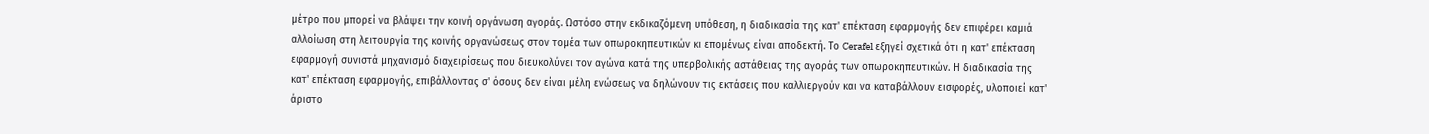μέτρο που μπορεί να βλάψει την κοινή οργάνωση αγοράς. Ωστόσο στην εκδικαζόμενη υπόθεση, η διαδικασία της κατ' επέκταση εφαρμογής δεν επιφέρει καμιά αλλοίωση στη λειτουργία της κοινής οργανώσεως στον τομέα των οπωροκηπευτικών κι επομένως είναι αποδεκτή. Το Cerafel εξηγεί σχετικά ότι η κατ' επέκταση εφαρμογή συνιστά μηχανισμό διαχειρίσεως που διευκολύνει τον αγώνα κατά της υπερβολικής αστάθειας της αγοράς των οπωροκηπευτικών. Η διαδικασία της κατ' επέκταση εφαρμογής, επιβάλλοντας σ' όσους δεν είναι μέλη ενώσεως να δηλώνουν τις εκτάσεις που καλλιεργούν και να καταβάλλουν εισφορές, υλοποιεί κατ' άριστο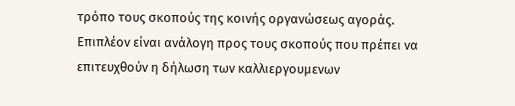τρόπο τους σκοπούς της κοινής οργανώσεως αγοράς. Επιπλέον είναι ανάλογη προς τους σκοπούς που πρέπει να επιτευχθούν η δήλωση των καλλιεργουμενων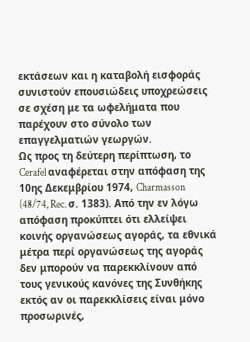εκτάσεων και η καταβολή εισφοράς συνιστούν επουσιώδεις υποχρεώσεις σε σχέση με τα ωφελήματα που παρέχουν στο σύνολο των επαγγελματιών γεωργών.
Ως προς τη δεύτερη περίπτωση, το Cerafel αναφέρεται στην απόφαση της 10ης Δεκεμβρίου 1974, Charmasson (48/74, Rec. σ. 1383). Από την εν λόγω απόφαση προκύπτει ότι ελλείψει κοινής οργανώσεως αγοράς, τα εθνικά μέτρα περί οργανώσεως της αγοράς δεν μπορούν να παρεκκλίνουν από τους γενικούς κανόνες της Συνθήκης εκτός αν οι παρεκκλίσεις είναι μόνο προσωρινές,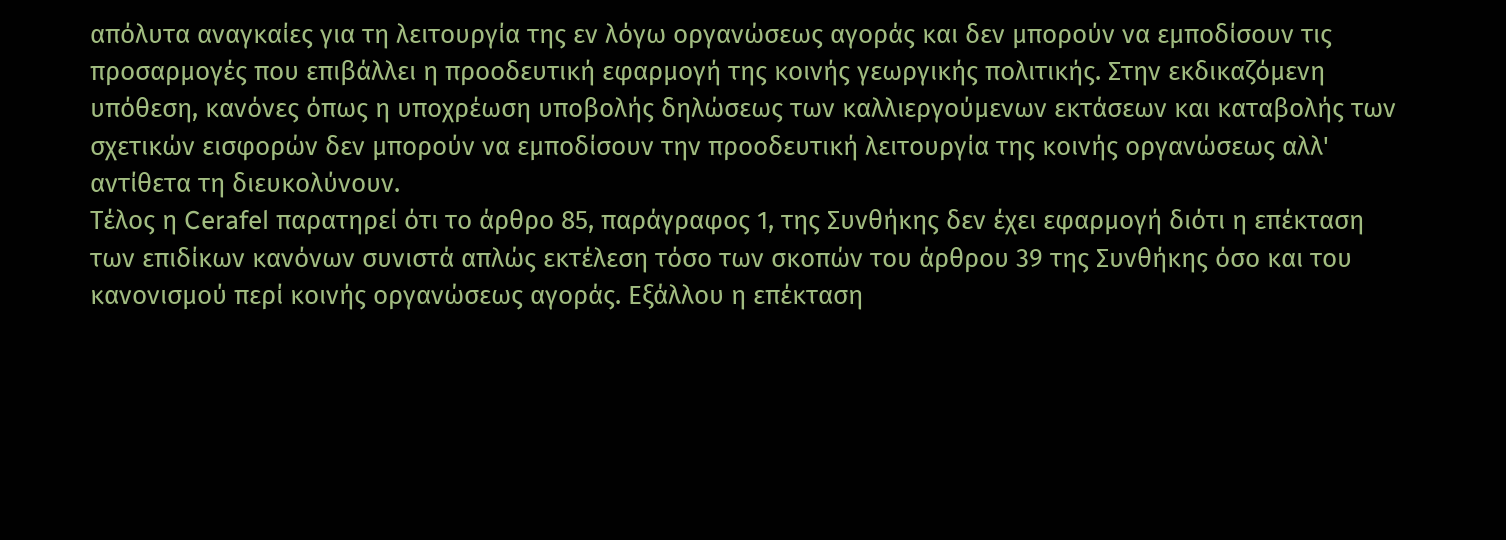απόλυτα αναγκαίες για τη λειτουργία της εν λόγω οργανώσεως αγοράς και δεν μπορούν να εμποδίσουν τις προσαρμογές που επιβάλλει η προοδευτική εφαρμογή της κοινής γεωργικής πολιτικής. Στην εκδικαζόμενη υπόθεση, κανόνες όπως η υποχρέωση υποβολής δηλώσεως των καλλιεργούμενων εκτάσεων και καταβολής των σχετικών εισφορών δεν μπορούν να εμποδίσουν την προοδευτική λειτουργία της κοινής οργανώσεως αλλ' αντίθετα τη διευκολύνουν.
Τέλος η Cerafel παρατηρεί ότι το άρθρο 85, παράγραφος 1, της Συνθήκης δεν έχει εφαρμογή διότι η επέκταση των επιδίκων κανόνων συνιστά απλώς εκτέλεση τόσο των σκοπών του άρθρου 39 της Συνθήκης όσο και του κανονισμού περί κοινής οργανώσεως αγοράς. Εξάλλου η επέκταση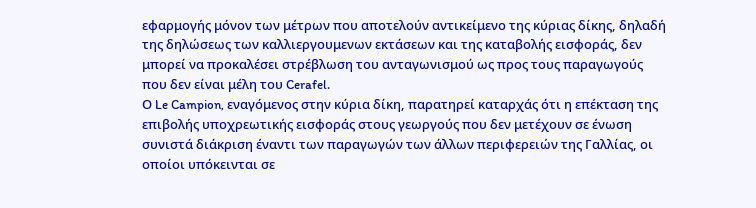εφαρμογής μόνον των μέτρων που αποτελούν αντικείμενο της κύριας δίκης, δηλαδή της δηλώσεως των καλλιεργουμενων εκτάσεων και της καταβολής εισφοράς, δεν μπορεί να προκαλέσει στρέβλωση του ανταγωνισμού ως προς τους παραγωγούς που δεν είναι μέλη του Cerafel.
Ο Le Campion, εναγόμενος στην κύρια δίκη, παρατηρεί καταρχάς ότι η επέκταση της επιβολής υποχρεωτικής εισφοράς στους γεωργούς που δεν μετέχουν σε ένωση συνιστά διάκριση έναντι των παραγωγών των άλλων περιφερειών της Γαλλίας, οι οποίοι υπόκεινται σε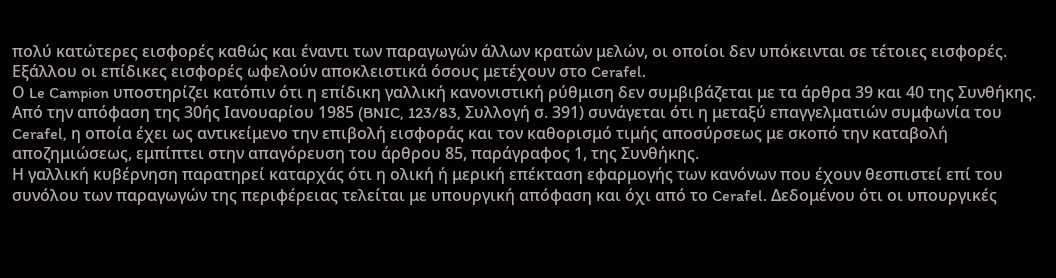πολύ κατώτερες εισφορές καθώς και έναντι των παραγωγών άλλων κρατών μελών, οι οποίοι δεν υπόκεινται σε τέτοιες εισφορές. Εξάλλου οι επίδικες εισφορές ωφελούν αποκλειστικά όσους μετέχουν στο Cerafel.
Ο Le Campion υποστηρίζει κατόπιν ότι η επίδικη γαλλική κανονιστική ρύθμιση δεν συμβιβάζεται με τα άρθρα 39 και 40 της Συνθήκης. Από την απόφαση της 30ής Ιανουαρίου 1985 (BNIC, 123/83, Συλλογή σ. 391) συνάγεται ότι η μεταξύ επαγγελματιών συμφωνία του Cerafel, η οποία έχει ως αντικείμενο την επιβολή εισφοράς και τον καθορισμό τιμής αποσύρσεως με σκοπό την καταβολή αποζημιώσεως, εμπίπτει στην απαγόρευση του άρθρου 85, παράγραφος 1, της Συνθήκης.
Η γαλλική κυβέρνηση παρατηρεί καταρχάς ότι η ολική ή μερική επέκταση εφαρμογής των κανόνων που έχουν θεσπιστεί επί του συνόλου των παραγωγών της περιφέρειας τελείται με υπουργική απόφαση και όχι από το Cerafel. Δεδομένου ότι οι υπουργικές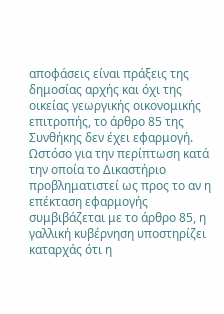αποφάσεις είναι πράξεις της δημοσίας αρχής και όχι της οικείας γεωργικής οικονομικής επιτροπής, το άρθρο 85 της Συνθήκης δεν έχει εφαρμογή.
Ωστόσο για την περίπτωση κατά την οποία το Δικαστήριο προβληματιστεί ως προς το αν η επέκταση εφαρμογής συμβιβάζεται με το άρθρο 85, η γαλλική κυβέρνηση υποστηρίζει καταρχάς ότι η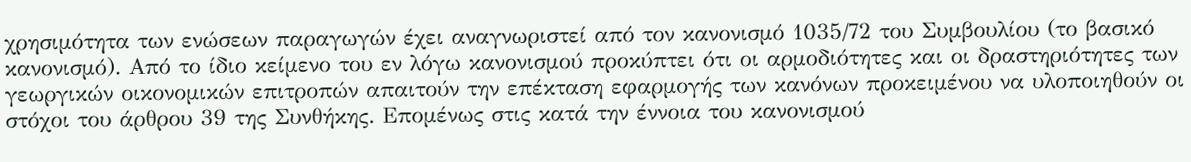χρησιμότητα των ενώσεων παραγωγών έχει αναγνωριστεί από τον κανονισμό 1035/72 του Συμβουλίου (το βασικό κανονισμό). Από το ίδιο κείμενο του εν λόγω κανονισμού προκύπτει ότι οι αρμοδιότητες και οι δραστηριότητες των γεωργικών οικονομικών επιτροπών απαιτούν την επέκταση εφαρμογής των κανόνων προκειμένου να υλοποιηθούν οι στόχοι του άρθρου 39 της Συνθήκης. Επομένως στις κατά την έννοια του κανονισμού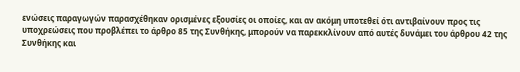ενώσεις παραγωγών παρασχέθηκαν ορισμένες εξουσίες οι οποίες, και αν ακόμη υποτεθεί ότι αντιβαίνουν προς τις υποχρεώσεις που προβλέπει το άρθρο 85 της Συνθήκης, μπορούν να παρεκκλίνουν από αυτές δυνάμει του άρθρου 42 της Συνθήκης και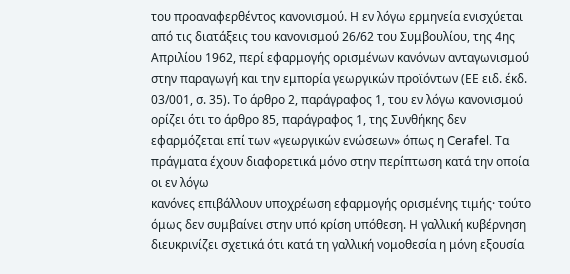του προαναφερθέντος κανονισμού. Η εν λόγω ερμηνεία ενισχύεται από τις διατάξεις του κανονισμού 26/62 του Συμβουλίου, της 4ης Απριλίου 1962, περί εφαρμογής ορισμένων κανόνων ανταγωνισμού στην παραγωγή και την εμπορία γεωργικών προϊόντων (ΕΕ ειδ. έκδ. 03/001, σ. 35). Το άρθρο 2, παράγραφος 1, του εν λόγω κανονισμού ορίζει ότι το άρθρο 85, παράγραφος 1, της Συνθήκης δεν εφαρμόζεται επί των «γεωργικών ενώσεων» όπως η Cerafel. Τα πράγματα έχουν διαφορετικά μόνο στην περίπτωση κατά την οποία οι εν λόγω
κανόνες επιβάλλουν υποχρέωση εφαρμογής ορισμένης τιμής· τούτο όμως δεν συμβαίνει στην υπό κρίση υπόθεση. Η γαλλική κυβέρνηση διευκρινίζει σχετικά ότι κατά τη γαλλική νομοθεσία η μόνη εξουσία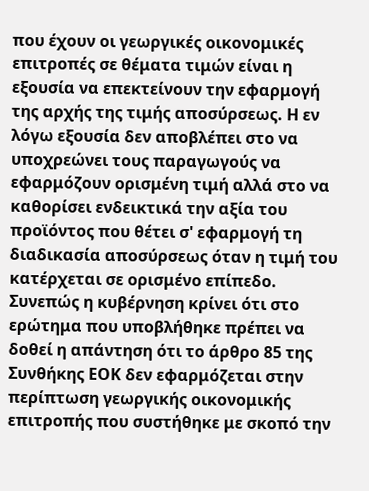που έχουν οι γεωργικές οικονομικές επιτροπές σε θέματα τιμών είναι η εξουσία να επεκτείνουν την εφαρμογή της αρχής της τιμής αποσύρσεως. Η εν λόγω εξουσία δεν αποβλέπει στο να υποχρεώνει τους παραγωγούς να εφαρμόζουν ορισμένη τιμή αλλά στο να καθορίσει ενδεικτικά την αξία του προϊόντος που θέτει σ' εφαρμογή τη διαδικασία αποσύρσεως όταν η τιμή του κατέρχεται σε ορισμένο επίπεδο.
Συνεπώς η κυβέρνηση κρίνει ότι στο ερώτημα που υποβλήθηκε πρέπει να δοθεί η απάντηση ότι το άρθρο 85 της Συνθήκης ΕΟΚ δεν εφαρμόζεται στην περίπτωση γεωργικής οικονομικής επιτροπής που συστήθηκε με σκοπό την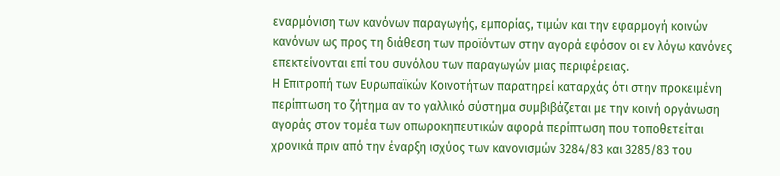εναρμόνιση των κανόνων παραγωγής, εμπορίας, τιμών και την εφαρμογή κοινών κανόνων ως προς τη διάθεση των προϊόντων στην αγορά εφόσον οι εν λόγω κανόνες επεκτείνονται επί του συνόλου των παραγωγών μιας περιφέρειας.
Η Επιτροπή των Ευρωπαϊκών Κοινοτήτων παρατηρεί καταρχάς ότι στην προκειμένη περίπτωση το ζήτημα αν το γαλλικό σύστημα συμβιβάζεται με την κοινή οργάνωση αγοράς στον τομέα των οπωροκηπευτικών αφορά περίπτωση που τοποθετείται χρονικά πριν από την έναρξη ισχύος των κανονισμών 3284/83 και 3285/83 του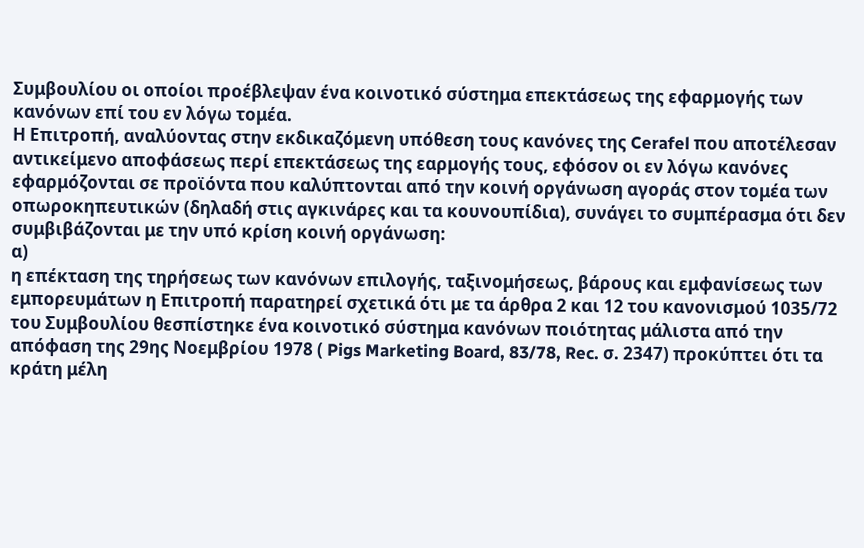Συμβουλίου οι οποίοι προέβλεψαν ένα κοινοτικό σύστημα επεκτάσεως της εφαρμογής των κανόνων επί του εν λόγω τομέα.
Η Επιτροπή, αναλύοντας στην εκδικαζόμενη υπόθεση τους κανόνες της Cerafel που αποτέλεσαν αντικείμενο αποφάσεως περί επεκτάσεως της εαρμογής τους, εφόσον οι εν λόγω κανόνες εφαρμόζονται σε προϊόντα που καλύπτονται από την κοινή οργάνωση αγοράς στον τομέα των οπωροκηπευτικών (δηλαδή στις αγκινάρες και τα κουνουπίδια), συνάγει το συμπέρασμα ότι δεν συμβιβάζονται με την υπό κρίση κοινή οργάνωση:
α)
η επέκταση της τηρήσεως των κανόνων επιλογής, ταξινομήσεως, βάρους και εμφανίσεως των εμπορευμάτων η Επιτροπή παρατηρεί σχετικά ότι με τα άρθρα 2 και 12 του κανονισμού 1035/72 του Συμβουλίου θεσπίστηκε ένα κοινοτικό σύστημα κανόνων ποιότητας μάλιστα από την απόφαση της 29ης Νοεμβρίου 1978 ( Pigs Marketing Board, 83/78, Rec. σ. 2347) προκύπτει ότι τα κράτη μέλη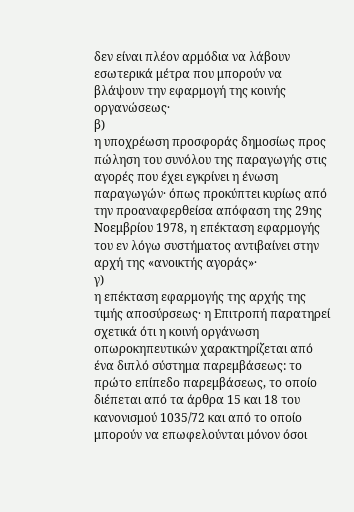δεν είναι πλέον αρμόδια να λάβουν εσωτερικά μέτρα που μπορούν να βλάψουν την εφαρμογή της κοινής οργανώσεως·
β)
η υποχρέωση προσφοράς δημοσίως προς πώληση του συνόλου της παραγωγής στις αγορές που έχει εγκρίνει η ένωση παραγωγών· όπως προκύπτει κυρίως από την προαναφερθείσα απόφαση της 29ης Νοεμβρίου 1978, η επέκταση εφαρμογής του εν λόγω συστήματος αντιβαίνει στην αρχή της «ανοικτής αγοράς»·
γ)
η επέκταση εφαρμογής της αρχής της τιμής αποσύρσεως· η Επιτροπή παρατηρεί σχετικά ότι η κοινή οργάνωση οπωροκηπευτικών χαρακτηρίζεται από ένα διπλό σύστημα παρεμβάσεως: το πρώτο επίπεδο παρεμβάσεως, το οποίο διέπεται από τα άρθρα 15 και 18 του κανονισμού 1035/72 και από το οποίο μπορούν να επωφελούνται μόνον όσοι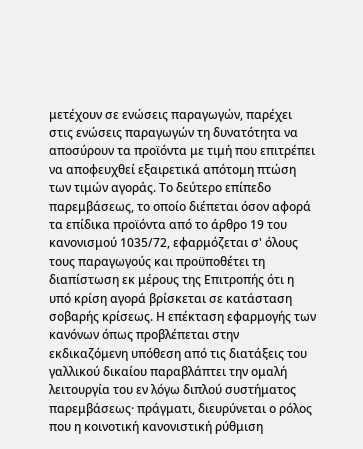μετέχουν σε ενώσεις παραγωγών, παρέχει στις ενώσεις παραγωγών τη δυνατότητα να αποσύρουν τα προϊόντα με τιμή που επιτρέπει να αποφευχθεί εξαιρετικά απότομη πτώση των τιμών αγοράς. Το δεύτερο επίπεδο παρεμβάσεως, το οποίο διέπεται όσον αφορά τα επίδικα προϊόντα από το άρθρο 19 του κανονισμού 1035/72, εφαρμόζεται σ' όλους τους παραγωγούς και προϋποθέτει τη διαπίστωση εκ μέρους της Επιτροπής ότι η υπό κρίση αγορά βρίσκεται σε κατάσταση σοβαρής κρίσεως. Η επέκταση εφαρμογής των κανόνων όπως προβλέπεται στην εκδικαζόμενη υπόθεση από τις διατάξεις του γαλλικού δικαίου παραβλάπτει την ομαλή λειτουργία του εν λόγω διπλού συστήματος παρεμβάσεως· πράγματι, διευρύνεται ο ρόλος που η κοινοτική κανονιστική ρύθμιση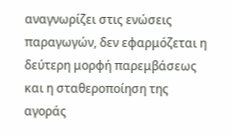αναγνωρίζει στις ενώσεις παραγωγών, δεν εφαρμόζεται η δεύτερη μορφή παρεμβάσεως και η σταθεροποίηση της αγοράς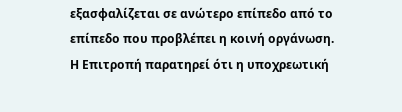εξασφαλίζεται σε ανώτερο επίπεδο από το επίπεδο που προβλέπει η κοινή οργάνωση.
Η Επιτροπή παρατηρεί ότι η υποχρεωτική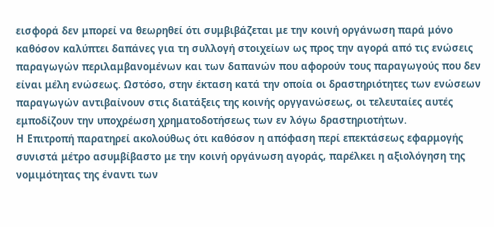εισφορά δεν μπορεί να θεωρηθεί ότι συμβιβάζεται με την κοινή οργάνωση παρά μόνο καθόσον καλύπτει δαπάνες για τη συλλογή στοιχείων ως προς την αγορά από τις ενώσεις παραγωγών περιλαμβανομένων και των δαπανών που αφορούν τους παραγωγούς που δεν είναι μέλη ενώσεως. Ωστόσο, στην έκταση κατά την οποία οι δραστηριότητες των ενώσεων παραγωγών αντιβαίνουν στις διατάξεις της κοινής οργγανώσεως, οι τελευταίες αυτές εμποδίζουν την υποχρέωση χρηματοδοτήσεως των εν λόγω δραστηριοτήτων.
Η Επιτροπή παρατηρεί ακολούθως ότι καθόσον η απόφαση περί επεκτάσεως εφαρμογής συνιστά μέτρο ασυμβίβαστο με την κοινή οργάνωση αγοράς, παρέλκει η αξιολόγηση της νομιμότητας της έναντι των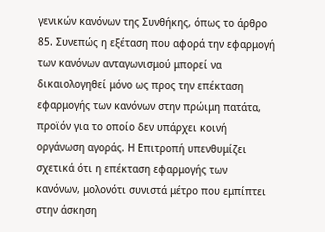γενικών κανόνων της Συνθήκης, όπως το άρθρο 85. Συνεπώς η εξέταση που αφορά την εφαρμογή των κανόνων ανταγωνισμού μπορεί να δικαιολογηθεί μόνο ως προς την επέκταση εφαρμογής των κανόνων στην πρώιμη πατάτα, προϊόν για το οποίο δεν υπάρχει κοινή οργάνωση αγοράς. Η Επιτροπή υπενθυμίζει σχετικά ότι η επέκταση εφαρμογής των κανόνων, μολονότι συνιστά μέτρο που εμπίπτει στην άσκηση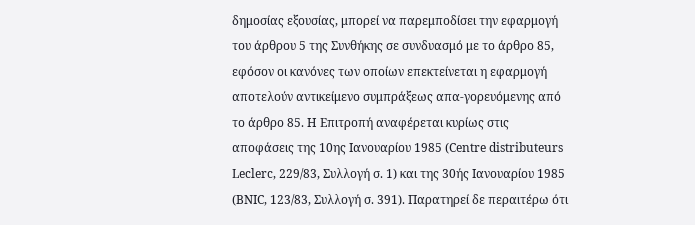δημοσίας εξουσίας, μπορεί να παρεμποδίσει την εφαρμογή του άρθρου 5 της Συνθήκης σε συνδυασμό με το άρθρο 85, εφόσον οι κανόνες των οποίων επεκτείνεται η εφαρμογή αποτελούν αντικείμενο συμπράξεως απα-γορευόμενης από το άρθρο 85. Η Επιτροπή αναφέρεται κυρίως στις αποφάσεις της 10ης Ιανουαρίου 1985 (Centre distributeurs Leclerc, 229/83, Συλλογή σ. 1) και της 30ής Ιανουαρίου 1985 (BNIC, 123/83, Συλλογή σ. 391). Παρατηρεί δε περαιτέρω ότι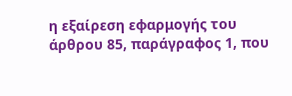η εξαίρεση εφαρμογής του άρθρου 85, παράγραφος 1, που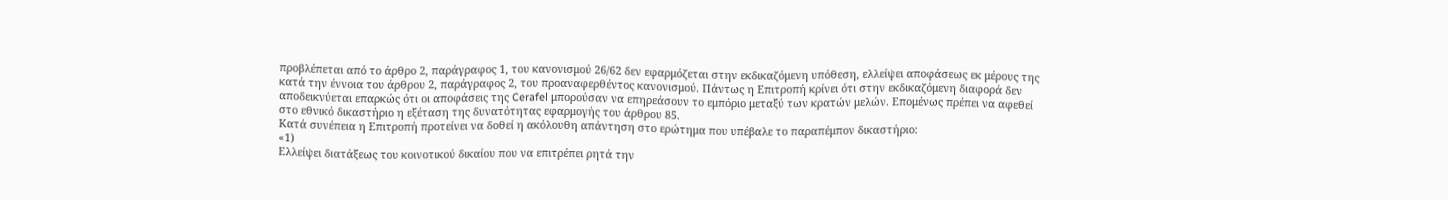προβλέπεται από το άρθρο 2, παράγραφος 1, του κανονισμού 26/62 δεν εφαρμόζεται στην εκδικαζόμενη υπόθεση, ελλείψει αποφάσεως εκ μέρους της κατά την έννοια του άρθρου 2, παράγραφος 2, του προαναφερθέντος κανονισμού. Πάντως η Επιτροπή κρίνει ότι στην εκδικαζόμενη διαφορά δεν αποδεικνύεται επαρκώς ότι οι αποφάσεις της Cerafel μπορούσαν να επηρεάσουν το εμπόριο μεταξύ των κρατών μελών. Επομένως πρέπει να αφεθεί στο εθνικό δικαστήριο η εξέταση της δυνατότητας εφαρμογής του άρθρου 85.
Κατά συνέπεια η Επιτροπή προτείνει να δοθεί η ακόλουθη απάντηση στο ερώτημα που υπέβαλε το παραπέμπον δικαστήριο:
«1)
Ελλείψει διατάξεως του κοινοτικού δικαίου που να επιτρέπει ρητά την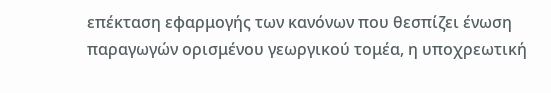επέκταση εφαρμογής των κανόνων που θεσπίζει ένωση παραγωγών ορισμένου γεωργικού τομέα, η υποχρεωτική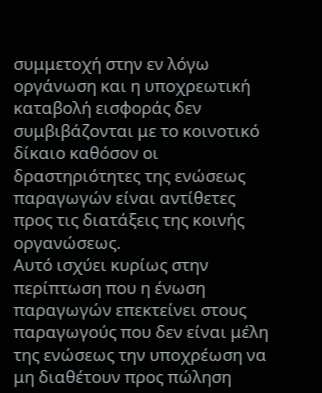συμμετοχή στην εν λόγω οργάνωση και η υποχρεωτική καταβολή εισφοράς δεν συμβιβάζονται με το κοινοτικό δίκαιο καθόσον οι δραστηριότητες της ενώσεως παραγωγών είναι αντίθετες προς τις διατάξεις της κοινής οργανώσεως.
Αυτό ισχύει κυρίως στην περίπτωση που η ένωση παραγωγών επεκτείνει στους παραγωγούς που δεν είναι μέλη της ενώσεως την υποχρέωση να μη διαθέτουν προς πώληση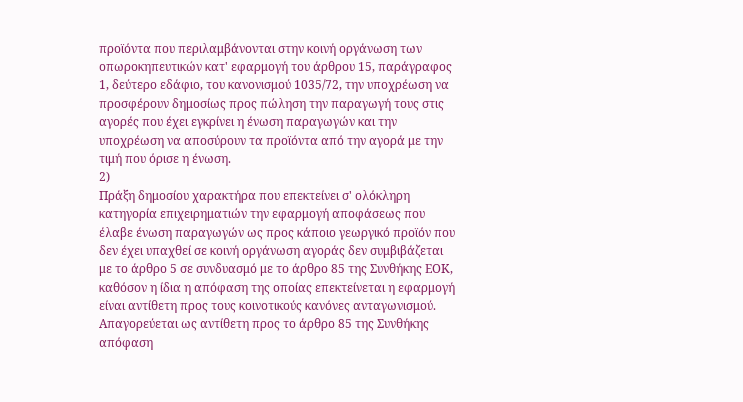προϊόντα που περιλαμβάνονται στην κοινή οργάνωση των οπωροκηπευτικών κατ' εφαρμογή του άρθρου 15, παράγραφος 1, δεύτερο εδάφιο, του κανονισμού 1035/72, την υποχρέωση να προσφέρουν δημοσίως προς πώληση την παραγωγή τους στις αγορές που έχει εγκρίνει η ένωση παραγωγών και την υποχρέωση να αποσύρουν τα προϊόντα από την αγορά με την τιμή που όρισε η ένωση.
2)
Πράξη δημοσίου χαρακτήρα που επεκτείνει σ' ολόκληρη κατηγορία επιχειρηματιών την εφαρμογή αποφάσεως που έλαβε ένωση παραγωγών ως προς κάποιο γεωργικό προϊόν που δεν έχει υπαχθεί σε κοινή οργάνωση αγοράς δεν συμβιβάζεται με το άρθρο 5 σε συνδυασμό με το άρθρο 85 της Συνθήκης ΕΟΚ, καθόσον η ίδια η απόφαση της οποίας επεκτείνεται η εφαρμογή είναι αντίθετη προς τους κοινοτικούς κανόνες ανταγωνισμού. Απαγορεύεται ως αντίθετη προς το άρθρο 85 της Συνθήκης απόφαση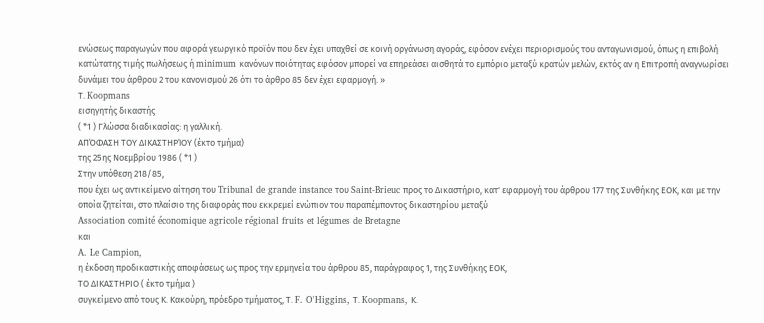ενώσεως παραγωγών που αφορά γεωργικό προϊόν που δεν έχει υπαχθεί σε κοινή οργάνωση αγοράς, εφόσον ενέχει περιορισμούς του ανταγωνισμού, όπως η επιβολή κατώτατης τιμής πωλήσεως ή minimum κανόνων ποιότητας εφόσον μπορεί να επηρεάσει αισθητά το εμπόριο μεταξύ κρατών μελών, εκτός αν η Επιτροπή αναγνωρίσει δυνάμει του άρθρου 2 του κανονισμού 26 ότι το άρθρο 85 δεν έχει εφαρμογή. »
Τ. Koopmans
εισηγητής δικαστής
( *1 ) Γλώσσα διαδικασίας: η γαλλική.
ΑΠΌΦΑΣΗ ΤΟΥ ΔΙΚΑΣΤΗΡΊΟΥ (έκτο τμήμα)
της 25ης Νοεμβρίου 1986 ( *1 )
Στην υπόθεση 218/85,
που έχει ως αντικείμενο αίτηση του Tribunal de grande instance του Saint-Brieuc προς το Δικαστήριο, κατ' εφαρμογή του άρθρου 177 της Συνθήκης ΕΟΚ, και με την οποία ζητείται, στο πλαίσιο της διαφοράς που εκκρεμεί ενώπιον του παραπέμποντος δικαστηρίου μεταξύ
Association comité économique agricole régional fruits et légumes de Bretagne
και
A. Le Campion,
η έκδοση προδικαστικής αποφάσεως ως προς την ερμηνεία του άρθρου 85, παράγραφος 1, της Συνθήκης ΕΟΚ,
ΤΟ ΔΙΚΑΣΤΗΡΙΟ ( έκτο τμήμα )
συγκείμενο από τους Κ. Κακούρη, πρόεδρο τμήματος, Τ. F. O'Higgins, Τ. Koopmans, Κ.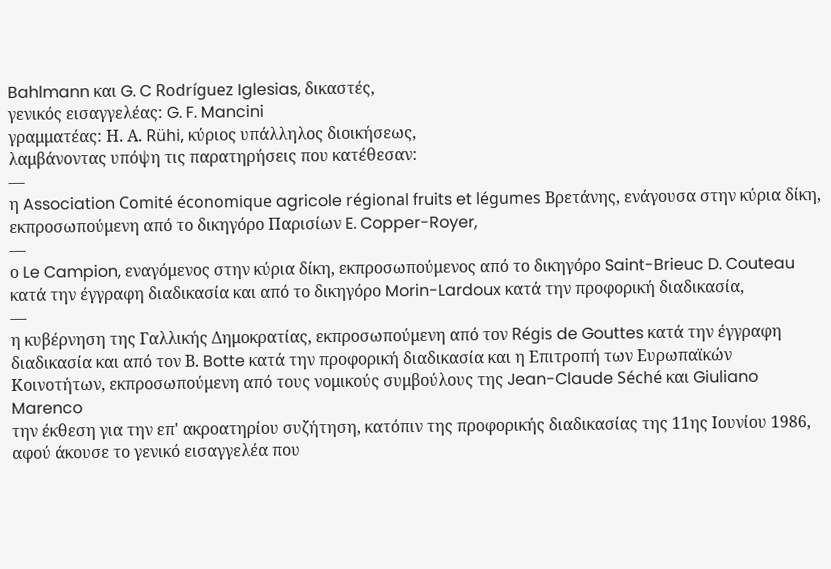Bahlmann και G. C Rodríguez Iglesias, δικαστές,
γενικός εισαγγελέας: G. F. Mancini
γραμματέας: Η. Α. Rühi, κύριος υπάλληλος διοικήσεως,
λαμβάνοντας υπόψη τις παρατηρήσεις που κατέθεσαν:
—
η Association Comité économique agricole régional fruits et légumes Βρετάνης, ενάγουσα στην κύρια δίκη, εκπροσωπούμενη από το δικηγόρο Παρισίων E. Copper-Royer,
—
ο Le Campion, εναγόμενος στην κύρια δίκη, εκπροσωπούμενος από το δικηγόρο Saint-Brieuc D. Couteau κατά την έγγραφη διαδικασία και από το δικηγόρο Morin-Lardoux κατά την προφορική διαδικασία,
—
η κυβέρνηση της Γαλλικής Δημοκρατίας, εκπροσωπούμενη από τον Régis de Gouttes κατά την έγγραφη διαδικασία και από τον Β. Botte κατά την προφορική διαδικασία και η Επιτροπή των Ευρωπαϊκών Κοινοτήτων, εκπροσωπούμενη από τους νομικούς συμβούλους της Jean-Claude Séché και Giuliano Marenco
την έκθεση για την επ' ακροατηρίου συζήτηση, κατόπιν της προφορικής διαδικασίας της 11ης Ιουνίου 1986,
αφού άκουσε το γενικό εισαγγελέα που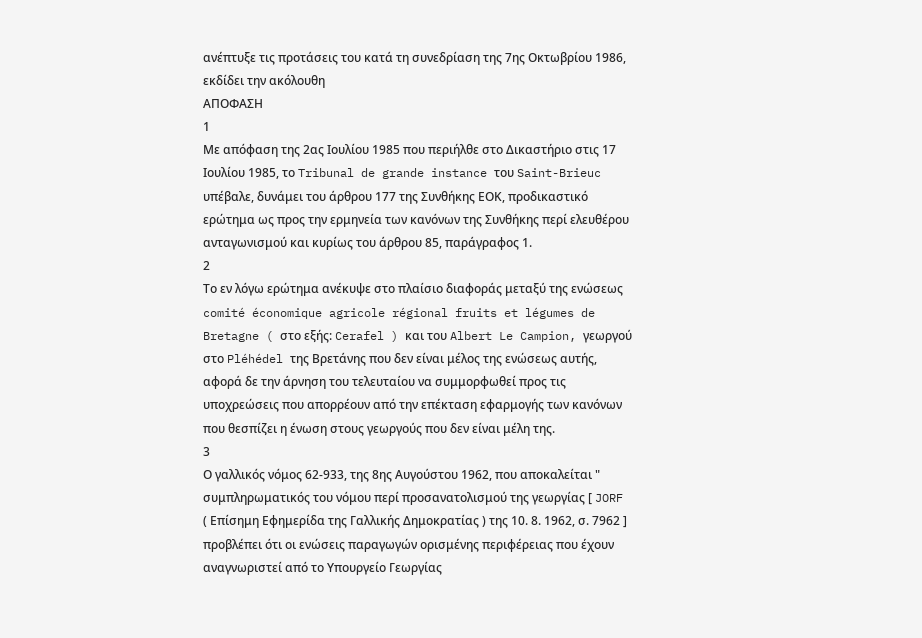ανέπτυξε τις προτάσεις του κατά τη συνεδρίαση της 7ης Οκτωβρίου 1986,
εκδίδει την ακόλουθη
ΑΠΟΦΑΣΗ
1
Με απόφαση της 2ας Ιουλίου 1985 που περιήλθε στο Δικαστήριο στις 17 Ιουλίου 1985, το Tribunal de grande instance του Saint-Brieuc υπέβαλε, δυνάμει του άρθρου 177 της Συνθήκης ΕΟΚ, προδικαστικό ερώτημα ως προς την ερμηνεία των κανόνων της Συνθήκης περί ελευθέρου ανταγωνισμού και κυρίως του άρθρου 85, παράγραφος 1.
2
Το εν λόγω ερώτημα ανέκυψε στο πλαίσιο διαφοράς μεταξύ της ενώσεως comité économique agricole régional fruits et légumes de Bretagne ( στο εξής: Cerafel ) και του Albert Le Campion, γεωργού στο Pléhédel της Βρετάνης που δεν είναι μέλος της ενώσεως αυτής, αφορά δε την άρνηση του τελευταίου να συμμορφωθεί προς τις υποχρεώσεις που απορρέουν από την επέκταση εφαρμογής των κανόνων που θεσπίζει η ένωση στους γεωργούς που δεν είναι μέλη της.
3
Ο γαλλικός νόμος 62-933, της 8ης Αυγούστου 1962, που αποκαλείται " συμπληρωματικός του νόμου περί προσανατολισμού της γεωργίας [ JORF ( Επίσημη Εφημερίδα της Γαλλικής Δημοκρατίας ) της 10. 8. 1962, σ. 7962 ] προβλέπει ότι οι ενώσεις παραγωγών ορισμένης περιφέρειας που έχουν αναγνωριστεί από το Υπουργείο Γεωργίας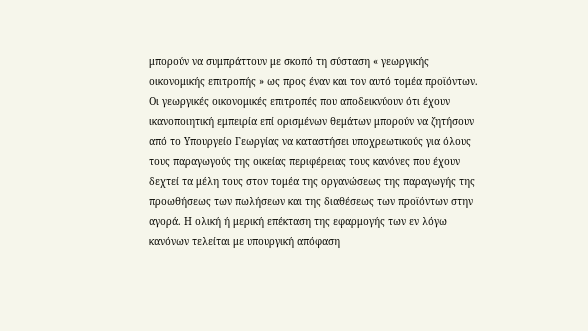μπορούν να συμπράττουν με σκοπό τη σύσταση « γεωργικής οικονομικής επιτροπής » ως προς έναν και τον αυτό τομέα προϊόντων. Οι γεωργικές οικονομικές επιτροπές που αποδεικνύουν ότι έχουν ικανοποιητική εμπειρία επί ορισμένων θεμάτων μπορούν να ζητήσουν από το Υπουργείο Γεωργίας να καταστήσει υποχρεωτικούς για όλους τους παραγωγούς της οικείας περιφέρειας τους κανόνες που έχουν δεχτεί τα μέλη τους στον τομέα της οργανώσεως της παραγωγής της προωθήσεως των πωλήσεων και της διαθέσεως των προϊόντων στην αγορά. Η ολική ή μερική επέκταση της εφαρμογής των εν λόγω κανόνων τελείται με υπουργική απόφαση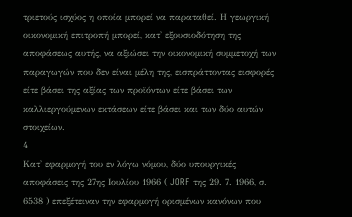τριετούς ισχύος η οποία μπορεί να παραταθεί. Η γεωργική οικονομική επιτροπή μπορεί, κατ' εξουσιοδότηση της αποφάσεως αυτής, να αξιώσει την οικονομική συμμετοχή των παραγωγών που δεν είναι μέλη της, εισπράττοντας εισφορές είτε βάσει της αξίας των προϊόντων είτε βάσει των καλλιεργούμενων εκτάσεων είτε βάσει και των δύο αυτών στοιχείων.
4
Κατ' εφαρμογή του εν λόγω νόμου, δύο υπουργικές αποφάσεις της 27ης Ιουλίου 1966 ( JORF της 29. 7. 1966, σ. 6538 ) επεξέτειναν την εφαρμογή ορισμένων κανόνων που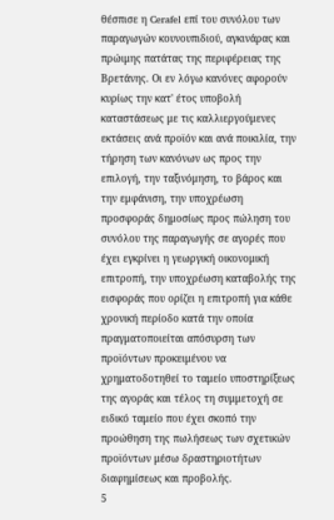θέσπισε η Cerafel επί του συνόλου των παραγωγών κουνουπιδιού, αγκινάρας και πρώιμης πατάτας της περιφέρειας της Βρετάνης. Οι εν λόγω κανόνες αφορούν κυρίως την κατ' έτος υποβολή καταστάσεως με τις καλλιεργούμενες εκτάσεις ανά προϊόν και ανά ποικιλία, την τήρηση των κανόνων ως προς την επιλογή, την ταξινόμηση, το βάρος και την εμφάνιση, την υποχρέωση προσφοράς δημοσίως προς πώληση του συνόλου της παραγωγής σε αγορές που έχει εγκρίνει η γεωργική οικονομική επιτροπή, την υποχρέωση καταβολής της εισφοράς που ορίζει η επιτροπή για κάθε χρονική περίοδο κατά την οποία πραγματοποιείται απόσυρση των προϊόντων προκειμένου να χρηματοδοτηθεί το ταμείο υποστηρίξεως της αγοράς και τέλος τη συμμετοχή σε ειδικό ταμείο που έχει σκοπό την προώθηση της πωλήσεως των σχετικών προϊόντων μέσω δραστηριοτήτων διαφημίσεως και προβολής.
5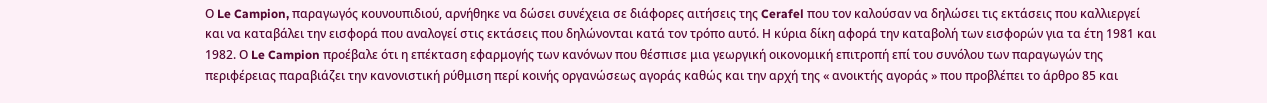Ο Le Campion, παραγωγός κουνουπιδιού, αρνήθηκε να δώσει συνέχεια σε διάφορες αιτήσεις της Cerafel που τον καλούσαν να δηλώσει τις εκτάσεις που καλλιεργεί και να καταβάλει την εισφορά που αναλογεί στις εκτάσεις που δηλώνονται κατά τον τρόπο αυτό. Η κύρια δίκη αφορά την καταβολή των εισφορών για τα έτη 1981 και 1982. Ο Le Campion προέβαλε ότι η επέκταση εφαρμογής των κανόνων που θέσπισε μια γεωργική οικονομική επιτροπή επί του συνόλου των παραγωγών της περιφέρειας παραβιάζει την κανονιστική ρύθμιση περί κοινής οργανώσεως αγοράς καθώς και την αρχή της « ανοικτής αγοράς » που προβλέπει το άρθρο 85 και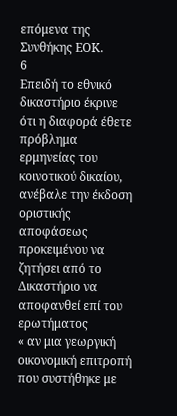επόμενα της Συνθήκης ΕΟΚ.
6
Επειδή το εθνικό δικαστήριο έκρινε ότι η διαφορά έθετε πρόβλημα ερμηνείας του κοινοτικού δικαίου, ανέβαλε την έκδοση οριστικής αποφάσεως προκειμένου να ζητήσει από το Δικαστήριο να αποφανθεί επί του ερωτήματος
« αν μια γεωργική οικονομική επιτροπή που συστήθηκε με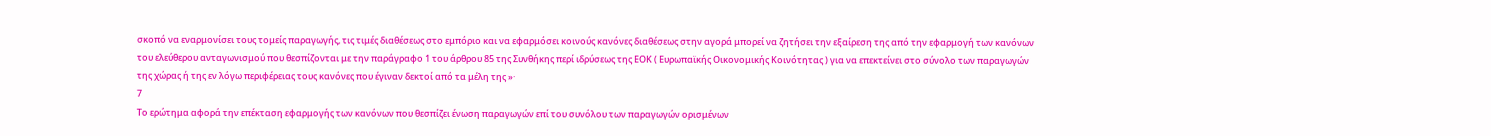σκοπό να εναρμονίσει τους τομείς παραγωγής, τις τιμές διαθέσεως στο εμπόριο και να εφαρμόσει κοινούς κανόνες διαθέσεως στην αγορά μπορεί να ζητήσει την εξαίρεση της από την εφαρμογή των κανόνων του ελεύθερου ανταγωνισμού που θεσπίζονται με την παράγραφο 1 του άρθρου 85 της Συνθήκης περί ιδρύσεως της ΕΟΚ ( Ευρωπαϊκής Οικονομικής Κοινότητας ) για να επεκτείνει στο σύνολο των παραγωγών της χώρας ή της εν λόγω περιφέρειας τους κανόνες που έγιναν δεκτοί από τα μέλη της »·
7
Το ερώτημα αφορά την επέκταση εφαρμογής των κανόνων που θεσπίζει ένωση παραγωγών επί του συνόλου των παραγωγών ορισμένων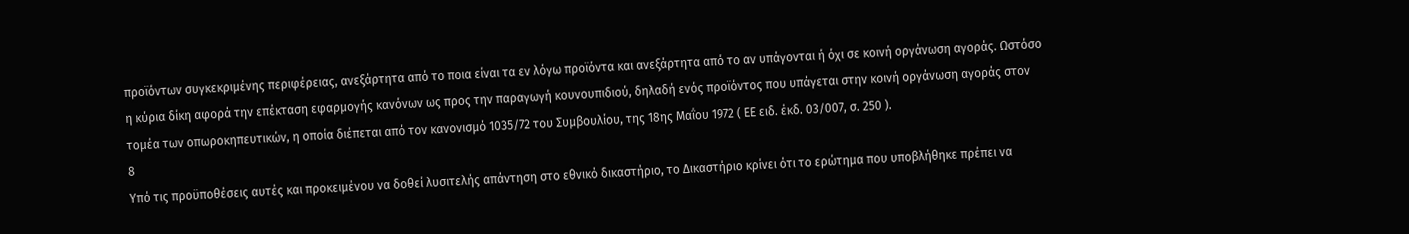προϊόντων συγκεκριμένης περιφέρειας, ανεξάρτητα από το ποια είναι τα εν λόγω προϊόντα και ανεξάρτητα από το αν υπάγονται ή όχι σε κοινή οργάνωση αγοράς. Ωστόσο η κύρια δίκη αφορά την επέκταση εφαρμογής κανόνων ως προς την παραγωγή κουνουπιδιού, δηλαδή ενός προϊόντος που υπάγεται στην κοινή οργάνωση αγοράς στον τομέα των οπωροκηπευτικών, η οποία διέπεται από τον κανονισμό 1035/72 του Συμβουλίου, της 18ης Μαΐου 1972 ( ΕΕ ειδ. έκδ. 03/007, σ. 250 ).
8
Υπό τις προϋποθέσεις αυτές και προκειμένου να δοθεί λυσιτελής απάντηση στο εθνικό δικαστήριο, το Δικαστήριο κρίνει ότι το ερώτημα που υποβλήθηκε πρέπει να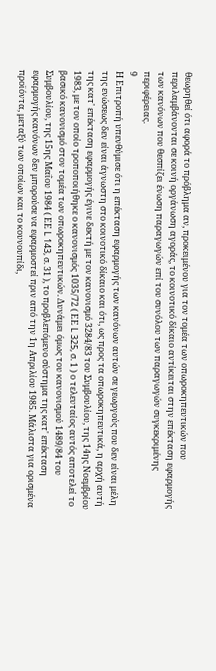θεωρηθεί ότι αφορά το πρόβλημα αν, προκειμένου για τον τομέα των οπωροκηπευτικών που περιλαμβάνονται σε κοινή οργάνωση αγοράς, το κοινοτικό δίκαιο αντίκειται στην επέκταση εφαρμογής των κανόνων που θεσπίζει ένωση παραγωγών επί του συνόλου των παραγωγών συγκεκριμένης περιφέρειας.
9
Η Επιτροπή υπενθύμισε ότι η επέκταση εφαρμογής των κανόνων αυτών σε γεωργούς που δεν είναι μέλη της ενώσεως δεν είναι άγνωστη στο κοινοτικό δίκαιο και ότι, ως προς τα οπωροκηπευτικά, η αρχή αυτή της κατ' επέκταση εφαρμογής έγινε δεκτή με τον κανονισμό 3284/83 του Συμβουλίου, της 14ης Νοεμβρίου 1983, με τον οποίο τροποποιήθηκε ο κανονισμός 1035/72 ( ΕΕ L 325, σ. 1 ) ο τελευταίος αυτός αποτελεί το βασικό κανονισμό στον τομέα των οπωροκηπευτικών. Δυνάμει όμως του κανονισμού 1489/84 του Συμβουλίου, της 15ης Μαΐου 1984 ( ΕΕ L 143, σ. 31 ), το προβλεπόμενο σύστημα της κατ' επέκταση εφαρμογής κανόνων δεν μπορούσε να εφαρμοστεί πριν από την 1η Απριλίου 1985. Μάλιστα για ορισμένα προϊόντα, μεταξύ των οποίων και το κουνουπίδι,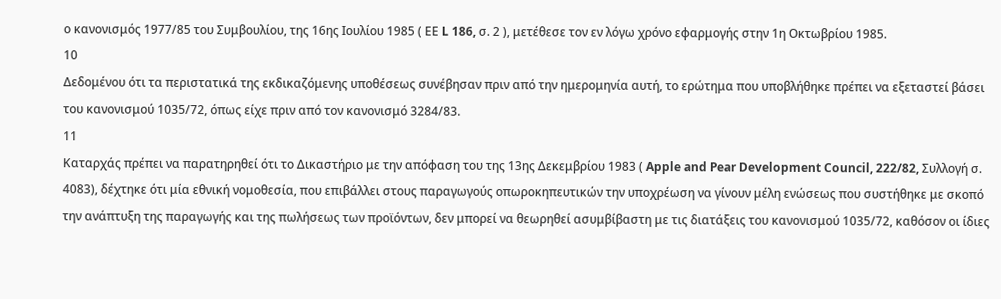ο κανονισμός 1977/85 του Συμβουλίου, της 16ης Ιουλίου 1985 ( ΕΕ L 186, σ. 2 ), μετέθεσε τον εν λόγω χρόνο εφαρμογής στην 1η Οκτωβρίου 1985.
10
Δεδομένου ότι τα περιστατικά της εκδικαζόμενης υποθέσεως συνέβησαν πριν από την ημερομηνία αυτή, το ερώτημα που υποβλήθηκε πρέπει να εξεταστεί βάσει του κανονισμού 1035/72, όπως είχε πριν από τον κανονισμό 3284/83.
11
Καταρχάς πρέπει να παρατηρηθεί ότι το Δικαστήριο με την απόφαση του της 13ης Δεκεμβρίου 1983 ( Apple and Pear Development Council, 222/82, Συλλογή σ. 4083), δέχτηκε ότι μία εθνική νομοθεσία, που επιβάλλει στους παραγωγούς οπωροκηπευτικών την υποχρέωση να γίνουν μέλη ενώσεως που συστήθηκε με σκοπό την ανάπτυξη της παραγωγής και της πωλήσεως των προϊόντων, δεν μπορεί να θεωρηθεί ασυμβίβαστη με τις διατάξεις του κανονισμού 1035/72, καθόσον οι ίδιες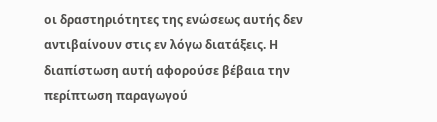οι δραστηριότητες της ενώσεως αυτής δεν αντιβαίνουν στις εν λόγω διατάξεις. Η διαπίστωση αυτή αφορούσε βέβαια την περίπτωση παραγωγού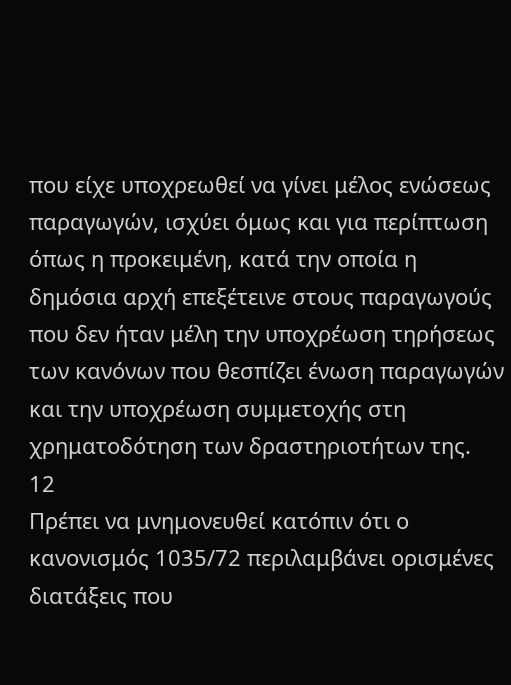που είχε υποχρεωθεί να γίνει μέλος ενώσεως παραγωγών, ισχύει όμως και για περίπτωση όπως η προκειμένη, κατά την οποία η δημόσια αρχή επεξέτεινε στους παραγωγούς που δεν ήταν μέλη την υποχρέωση τηρήσεως των κανόνων που θεσπίζει ένωση παραγωγών και την υποχρέωση συμμετοχής στη χρηματοδότηση των δραστηριοτήτων της.
12
Πρέπει να μνημονευθεί κατόπιν ότι ο κανονισμός 1035/72 περιλαμβάνει ορισμένες διατάξεις που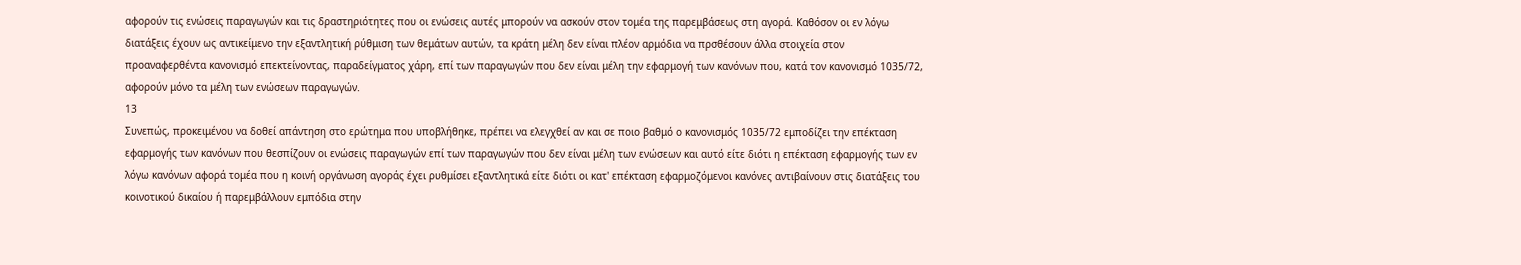αφορούν τις ενώσεις παραγωγών και τις δραστηριότητες που οι ενώσεις αυτές μπορούν να ασκούν στον τομέα της παρεμβάσεως στη αγορά. Καθόσον οι εν λόγω διατάξεις έχουν ως αντικείμενο την εξαντλητική ρύθμιση των θεμάτων αυτών, τα κράτη μέλη δεν είναι πλέον αρμόδια να πρσθέσουν άλλα στοιχεία στον προαναφερθέντα κανονισμό επεκτείνοντας, παραδείγματος χάρη, επί των παραγωγών που δεν είναι μέλη την εφαρμογή των κανόνων που, κατά τον κανονισμό 1035/72, αφορούν μόνο τα μέλη των ενώσεων παραγωγών.
13
Συνεπώς, προκειμένου να δοθεί απάντηση στο ερώτημα που υποβλήθηκε, πρέπει να ελεγχθεί αν και σε ποιο βαθμό ο κανονισμός 1035/72 εμποδίζει την επέκταση εφαρμογής των κανόνων που θεσπίζουν οι ενώσεις παραγωγών επί των παραγωγών που δεν είναι μέλη των ενώσεων και αυτό είτε διότι η επέκταση εφαρμογής των εν λόγω κανόνων αφορά τομέα που η κοινή οργάνωση αγοράς έχει ρυθμίσει εξαντλητικά είτε διότι οι κατ' επέκταση εφαρμοζόμενοι κανόνες αντιβαίνουν στις διατάξεις του κοινοτικού δικαίου ή παρεμβάλλουν εμπόδια στην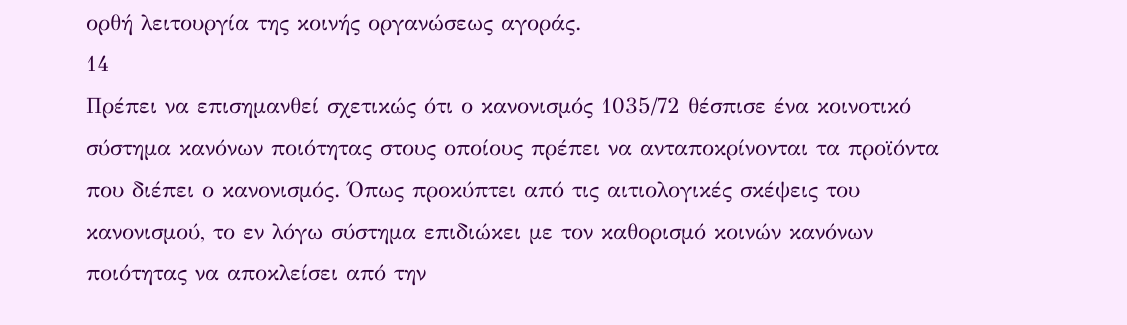ορθή λειτουργία της κοινής οργανώσεως αγοράς.
14
Πρέπει να επισημανθεί σχετικώς ότι ο κανονισμός 1035/72 θέσπισε ένα κοινοτικό σύστημα κανόνων ποιότητας στους οποίους πρέπει να ανταποκρίνονται τα προϊόντα που διέπει ο κανονισμός. Όπως προκύπτει από τις αιτιολογικές σκέψεις του κανονισμού, το εν λόγω σύστημα επιδιώκει με τον καθορισμό κοινών κανόνων ποιότητας να αποκλείσει από την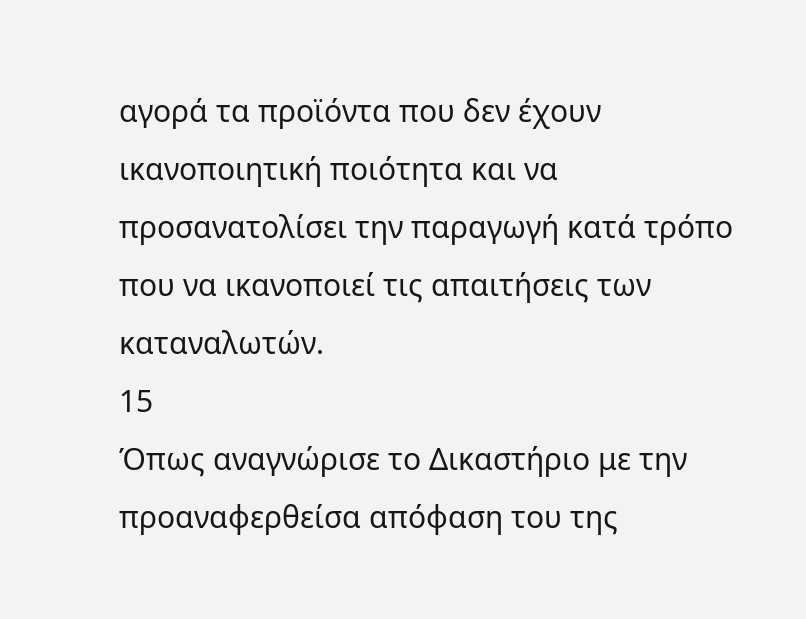αγορά τα προϊόντα που δεν έχουν ικανοποιητική ποιότητα και να προσανατολίσει την παραγωγή κατά τρόπο που να ικανοποιεί τις απαιτήσεις των καταναλωτών.
15
Όπως αναγνώρισε το Δικαστήριο με την προαναφερθείσα απόφαση του της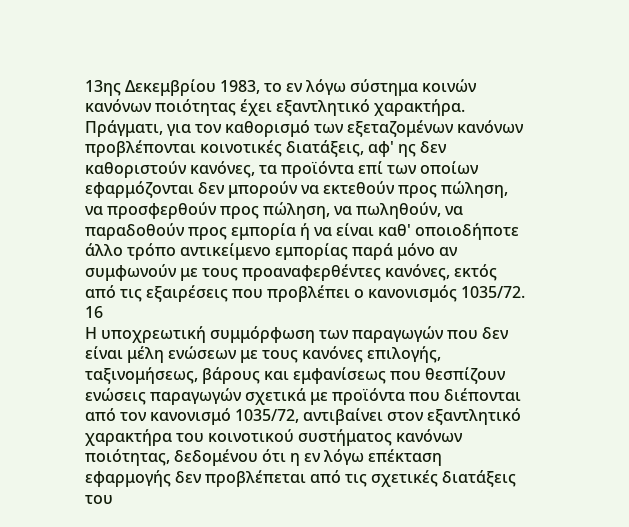13ης Δεκεμβρίου 1983, το εν λόγω σύστημα κοινών κανόνων ποιότητας έχει εξαντλητικό χαρακτήρα. Πράγματι, για τον καθορισμό των εξεταζομένων κανόνων προβλέπονται κοινοτικές διατάξεις, αφ' ης δεν καθοριστούν κανόνες, τα προϊόντα επί των οποίων εφαρμόζονται δεν μπορούν να εκτεθούν προς πώληση, να προσφερθούν προς πώληση, να πωληθούν, να παραδοθούν προς εμπορία ή να είναι καθ' οποιοδήποτε άλλο τρόπο αντικείμενο εμπορίας παρά μόνο αν συμφωνούν με τους προαναφερθέντες κανόνες, εκτός από τις εξαιρέσεις που προβλέπει ο κανονισμός 1035/72.
16
Η υποχρεωτική συμμόρφωση των παραγωγών που δεν είναι μέλη ενώσεων με τους κανόνες επιλογής, ταξινομήσεως, βάρους και εμφανίσεως που θεσπίζουν ενώσεις παραγωγών σχετικά με προϊόντα που διέπονται από τον κανονισμό 1035/72, αντιβαίνει στον εξαντλητικό χαρακτήρα του κοινοτικού συστήματος κανόνων ποιότητας, δεδομένου ότι η εν λόγω επέκταση εφαρμογής δεν προβλέπεται από τις σχετικές διατάξεις του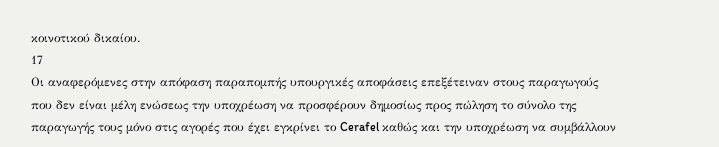κοινοτικού δικαίου.
17
Οι αναφερόμενες στην απόφαση παραπομπής υπουργικές αποφάσεις επεξέτειναν στους παραγωγούς που δεν είναι μέλη ενώσεως την υποχρέωση να προσφέρουν δημοσίως προς πώληση το σύνολο της παραγωγής τους μόνο στις αγορές που έχει εγκρίνει το Cerafel καθώς και την υποχρέωση να συμβάλλουν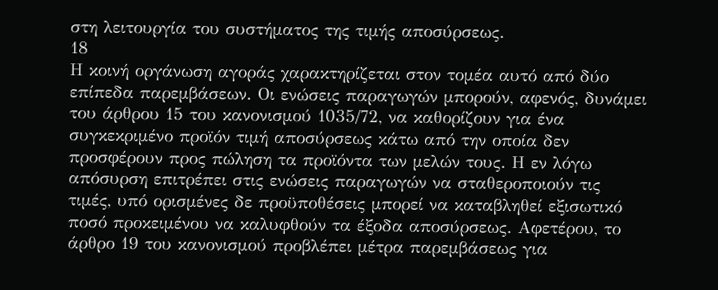στη λειτουργία του συστήματος της τιμής αποσύρσεως.
18
Η κοινή οργάνωση αγοράς χαρακτηρίζεται στον τομέα αυτό από δύο επίπεδα παρεμβάσεων. Οι ενώσεις παραγωγών μπορούν, αφενός, δυνάμει του άρθρου 15 του κανονισμού 1035/72, να καθορίζουν για ένα συγκεκριμένο προϊόν τιμή αποσύρσεως κάτω από την οποία δεν προσφέρουν προς πώληση τα προϊόντα των μελών τους. Η εν λόγω απόσυρση επιτρέπει στις ενώσεις παραγωγών να σταθεροποιούν τις τιμές, υπό ορισμένες δε προϋποθέσεις μπορεί να καταβληθεί εξισωτικό ποσό προκειμένου να καλυφθούν τα έξοδα αποσύρσεως. Αφετέρου, το άρθρο 19 του κανονισμού προβλέπει μέτρα παρεμβάσεως για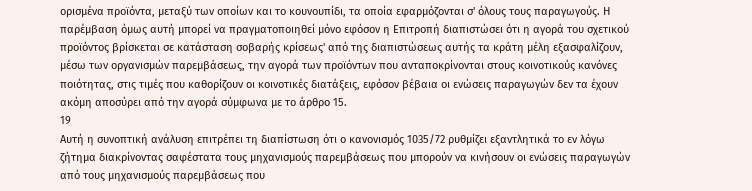ορισμένα προϊόντα, μεταξύ των οποίων και το κουνουπίδι, τα οποία εφαρμόζονται σ' όλους τους παραγωγούς. Η παρέμβαση όμως αυτή μπορεί να πραγματοποιηθεί μόνο εφόσον η Επιτροπή διαπιστώσει ότι η αγορά του σχετικού προϊόντος βρίσκεται σε κατάσταση σοβαρής κρίσεως' από της διαπιστώσεως αυτής τα κράτη μέλη εξασφαλίζουν, μέσω των οργανισμών παρεμβάσεως, την αγορά των προϊόντων που ανταποκρίνονται στους κοινοτικούς κανόνες ποιότητας, στις τιμές που καθορίζουν οι κοινοτικές διατάξεις, εφόσον βέβαια οι ενώσεις παραγωγών δεν τα έχουν ακόμη αποσύρει από την αγορά σύμφωνα με το άρθρο 15.
19
Αυτή η συνοπτική ανάλυση επιτρέπει τη διαπίστωση ότι ο κανονισμός 1035/72 ρυθμίζει εξαντλητικά το εν λόγω ζήτημα διακρίνοντας σαφέστατα τους μηχανισμούς παρεμβάσεως που μπορούν να κινήσουν οι ενώσεις παραγωγών από τους μηχανισμούς παρεμβάσεως που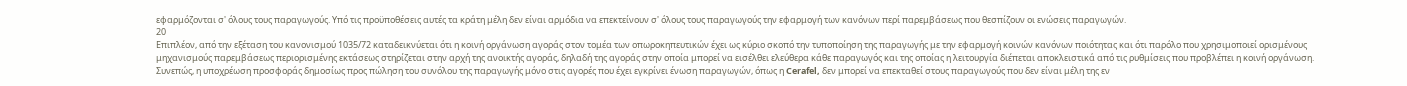εφαρμόζονται σ' όλους τους παραγωγούς. Υπό τις προϋποθέσεις αυτές τα κράτη μέλη δεν είναι αρμόδια να επεκτείνουν σ' όλους τους παραγωγούς την εφαρμογή των κανόνων περί παρεμβάσεως που θεσπίζουν οι ενώσεις παραγωγών.
20
Επιπλέον, από την εξέταση του κανονισμού 1035/72 καταδεικνύεται ότι η κοινή οργάνωση αγοράς στον τομέα των οπωροκηπευτικών έχει ως κύριο σκοπό την τυποποίηση της παραγωγής με την εφαρμογή κοινών κανόνων ποιότητας και ότι παρόλο που χρησιμοποιεί ορισμένους μηχανισμούς παρεμβάσεως περιορισμένης εκτάσεως στηρίζεται στην αρχή της ανοικτής αγοράς, δηλαδή της αγοράς στην οποία μπορεί να εισέλθει ελεύθερα κάθε παραγωγός και της οποίας η λειτουργία διέπεται αποκλειστικά από τις ρυθμίσεις που προβλέπει η κοινή οργάνωση. Συνεπώς, η υποχρέωση προσφοράς δημοσίως προς πώληση του συνόλου της παραγωγής μόνο στις αγορές που έχει εγκρίνει ένωση παραγωγών, όπως η Cerafel, δεν μπορεί να επεκταθεί στους παραγωγούς που δεν είναι μέλη της εν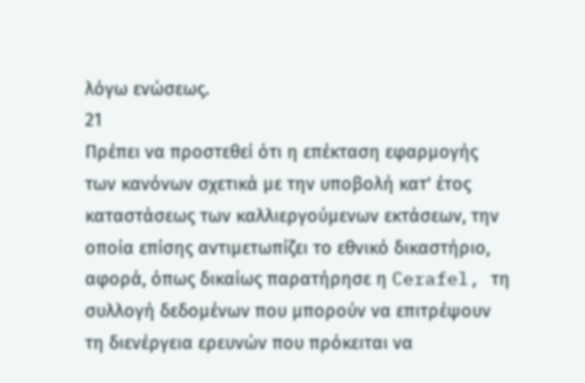λόγω ενώσεως.
21
Πρέπει να προστεθεί ότι η επέκταση εφαρμογής των κανόνων σχετικά με την υποβολή κατ' έτος καταστάσεως των καλλιεργούμενων εκτάσεων, την οποία επίσης αντιμετωπίζει το εθνικό δικαστήριο, αφορά, όπως δικαίως παρατήρησε η Cerafel, τη συλλογή δεδομένων που μπορούν να επιτρέψουν τη διενέργεια ερευνών που πρόκειται να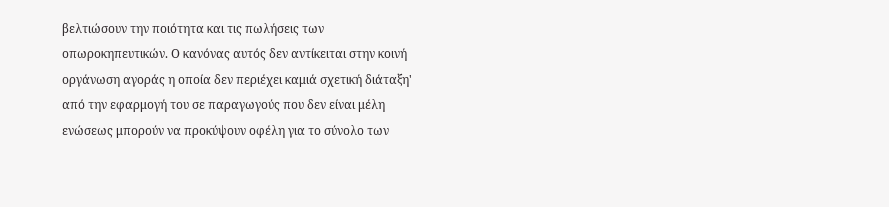βελτιώσουν την ποιότητα και τις πωλήσεις των οπωροκηπευτικών. Ο κανόνας αυτός δεν αντίκειται στην κοινή οργάνωση αγοράς η οποία δεν περιέχει καμιά σχετική διάταξη' από την εφαρμογή του σε παραγωγούς που δεν είναι μέλη ενώσεως μπορούν να προκύψουν οφέλη για το σύνολο των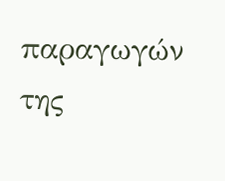παραγωγών της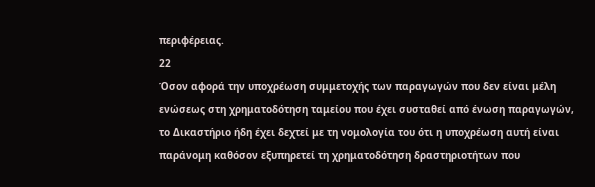περιφέρειας.
22
Όσον αφορά την υποχρέωση συμμετοχής των παραγωγών που δεν είναι μέλη ενώσεως στη χρηματοδότηση ταμείου που έχει συσταθεί από ένωση παραγωγών, το Δικαστήριο ήδη έχει δεχτεί με τη νομολογία του ότι η υποχρέωση αυτή είναι παράνομη καθόσον εξυπηρετεί τη χρηματοδότηση δραστηριοτήτων που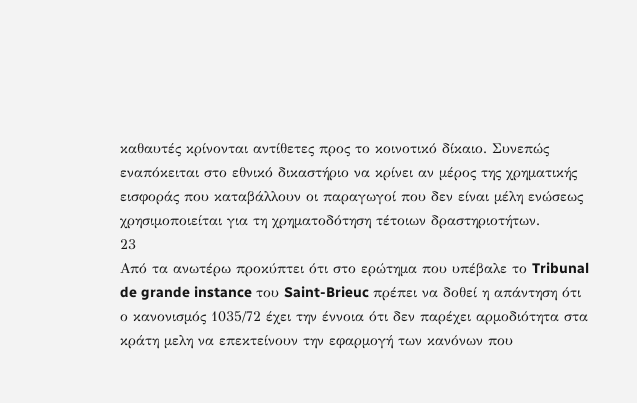καθαυτές κρίνονται αντίθετες προς το κοινοτικό δίκαιο. Συνεπώς εναπόκειται στο εθνικό δικαστήριο να κρίνει αν μέρος της χρηματικής εισφοράς που καταβάλλουν οι παραγωγοί που δεν είναι μέλη ενώσεως χρησιμοποιείται για τη χρηματοδότηση τέτοιων δραστηριοτήτων.
23
Από τα ανωτέρω προκύπτει ότι στο ερώτημα που υπέβαλε το Tribunal de grande instance του Saint-Brieuc πρέπει να δοθεί η απάντηση ότι ο κανονισμός 1035/72 έχει την έννοια ότι δεν παρέχει αρμοδιότητα στα κράτη μελη να επεκτείνουν την εφαρμογή των κανόνων που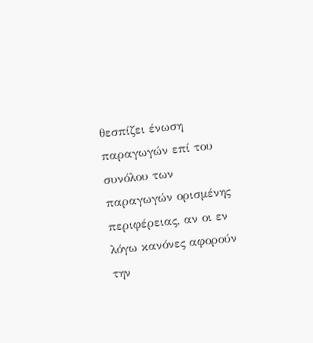θεσπίζει ένωση παραγωγών επί του συνόλου των παραγωγών ορισμένης περιφέρειας, αν οι εν λόγω κανόνες αφορούν την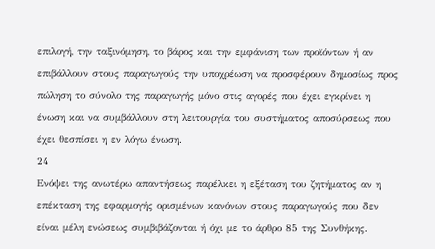επιλογή, την ταξινόμηση, το βάρος και την εμφάνιση των προϊόντων ή αν επιβάλλουν στους παραγωγούς την υποχρέωση να προσφέρουν δημοσίως προς πώληση το σύνολο της παραγωγής μόνο στις αγορές που έχει εγκρίνει η ένωση και να συμβάλλουν στη λειτουργία του συστήματος αποσύρσεως που έχει θεσπίσει η εν λόγω ένωση.
24
Ενόψει της ανωτέρω απαντήσεως παρέλκει η εξέταση του ζητήματος αν η επέκταση της εφαρμογής ορισμένων κανόνων στους παραγωγούς που δεν είναι μέλη ενώσεως συμβιβάζονται ή όχι με το άρθρο 85 της Συνθήκης.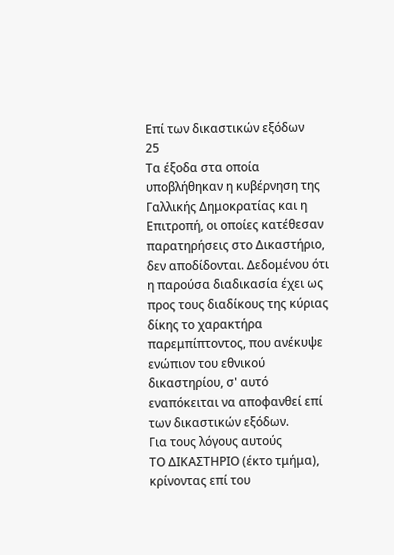Επί των δικαστικών εξόδων
25
Τα έξοδα στα οποία υποβλήθηκαν η κυβέρνηση της Γαλλικής Δημοκρατίας και η Επιτροπή, οι οποίες κατέθεσαν παρατηρήσεις στο Δικαστήριο, δεν αποδίδονται. Δεδομένου ότι η παρούσα διαδικασία έχει ως προς τους διαδίκους της κύριας δίκης το χαρακτήρα παρεμπίπτοντος, που ανέκυψε ενώπιον του εθνικού δικαστηρίου, σ' αυτό εναπόκειται να αποφανθεί επί των δικαστικών εξόδων.
Για τους λόγους αυτούς
ΤΟ ΔΙΚΑΣΤΗΡΙΟ (έκτο τμήμα),
κρίνοντας επί του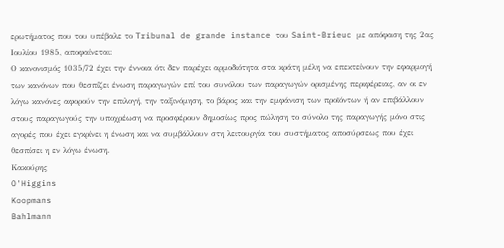ερωτήματος που του υπέβαλε το Tribunal de grande instance του Saint-Brieuc με απόφαση της 2ας Ιουλίου 1985, αποφαίνεται:
Ο κανονισμός 1035/72 έχει την έννοια ότι δεν παρέχει αρμοδιότητα στα κράτη μέλη να επεκτείνουν την εφαρμογή των κανόνων που θεσπίζει ένωση παραγωγών επί του συνόλου των παραγωγών ορισμένης περιφέρειας, αν οι εν λόγω κανόνες αφορούν την επιλογή, την ταξινόμηση, το βάρος και την εμφάνιση των προϊόντων ή αν επιβάλλουν στους παραγωγούς την υποχρέωση να προσφέρουν δημοσίως προς πώληση το σύνολο της παραγωγής μόνο στις αγορές που έχει εγκρίνει η ένωση και να συμβάλλουν στη λειτουργία του συστήματος αποσύρσεως που έχει θεσπίσει η εν λόγω ένωση.
Κακούρης
O'Higgins
Koopmans
Bahlmann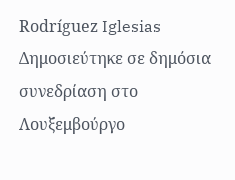Rodríguez Iglesias
Δημοσιεύτηκε σε δημόσια συνεδρίαση στο Λουξεμβούργο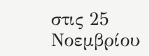στις 25 Νοεμβρίου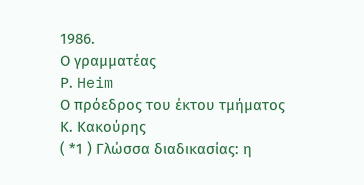1986.
Ο γραμματέας
Ρ. Heim
Ο πρόεδρος του έκτου τμήματος
Κ. Κακούρης
( *1 ) Γλώσσα διαδικασίας: η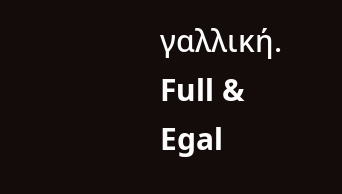γαλλική.
Full & Egal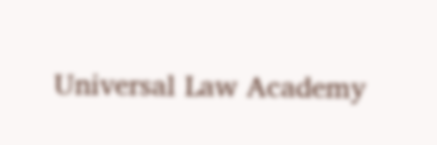Universal Law Academy